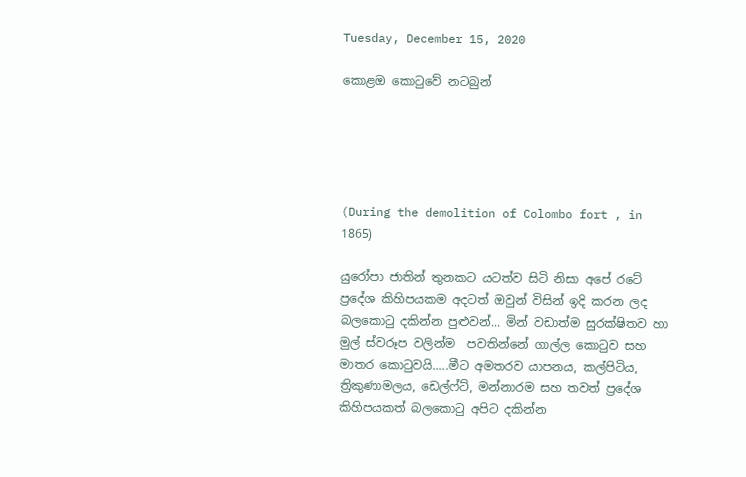Tuesday, December 15, 2020

කොළඔ කොටුවේ නටබුන්





(During the demolition of Colombo fort , in 1865)

යුරෝපා ජාතින් තුනකට යටත්ව සිටි නිසා අපේ රටේ ප්‍රදේශ කිහිපයකම අදටත් ඔවුන් විසින් ඉදි කරන ලද බලකොටු දකින්න පුළුවන්... මින් වඩාත්ම සුරක්ෂිතව හා මුල් ස්වරූප වලින්ම  පවතින්නේ ගාල්ල කොටුව සහ මාතර කොටුවයි.....මීට අමතරව යාපනය, කල්පිටිය, ත්‍රිකුණාමලය, ඩෙල්ෆ්ට්, මන්නාරම සහ තවත් ප්‍රදේශ කිහිපයකත් බලකොටු අපිට දකින්න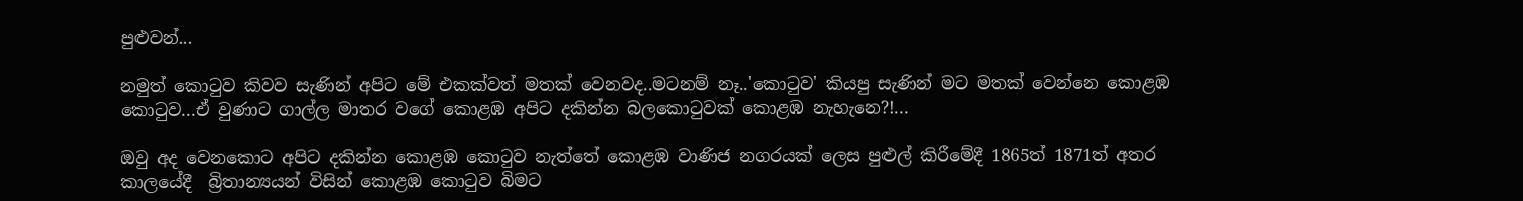පුළුවන්...

නමුත් කොටුව කිවව සැණින් අපිට මේ එකක්වත් මතක් වෙනවද..මටනම් නෑ..'කොටුව' කියපු සැණින් මට මතක් වෙන්නෙ කොළඹ කොටුව...ඒ වුණාට ගාල්ල මාතර වගේ කොළඹ අපිට දකින්න බලකොටුවක් කොළඹ නැහැනෙ?!...

ඔවු අද වෙනකොට අපිට දකින්න කොළඹ කොටුව නැත්තේ කොළඹ වාණිජ නගරයක් ලෙස පුළුල් කිරීමේදී 1865ත් 1871ත් අතර කාලයේදී  බ්‍රිතාන්‍යයන් විසින් කොළඹ කොටුව බිමට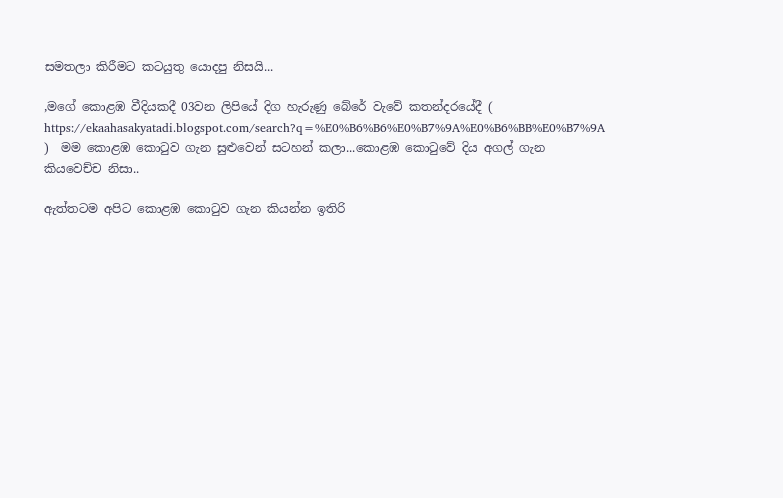සමතලා කිරීමට කටයුතු යොදපු නිසයි...

,මගේ කොළඹ වීදියකදී 03වන ලිපියේ දිග හැරුණු බේරේ වැවේ කතන්දරයේදී ( https://ekaahasakyatadi.blogspot.com/search?q=%E0%B6%B6%E0%B7%9A%E0%B6%BB%E0%B7%9A )  මම කොළඹ කොටුව ගැන සුළුවෙන් සටහන් කලා...කොළඹ කොටුවේ දිය අගල් ගැන කියවෙච්ච නිසා..

ඇත්තටම අපිට කොළඹ කොටුව ගැන කියන්න ඉතිරි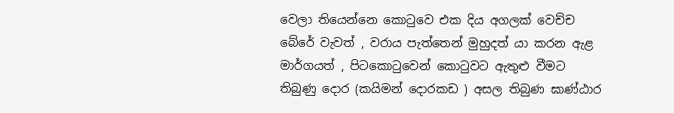වෙලා තියෙන්නෙ කොටුවෙ එක දිය අගලක් වෙච්ච බේරේ වැවත් , වරාය පැත්තෙන් මුහුදත් යා කරන ඇළ මාර්ගයත් , පිටකොටුවෙන් කොටුවට ඇතුළු වීමට තිබුණු දොර (කයිමන් දොරකඩ ) අසල තිබුණ ඝාණ්ඨාර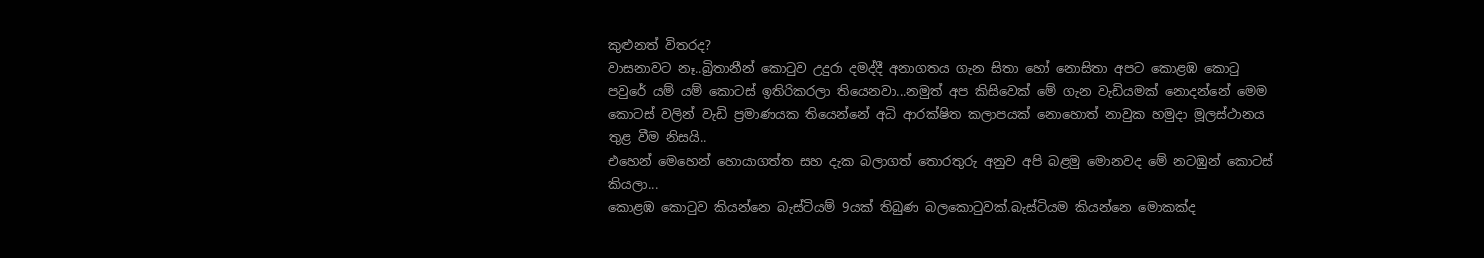කුළුනත් විතරද?
වාසනාවට නෑ..බ්‍රිතානීන් කොටුව උදුරා දමද්දී අනාගතය ගැන සිතා හෝ නොසිතා අපට කොළඹ කොටු පවුරේ යම් යම් කොටස් ඉතිරිකරලා තියෙනවා...නමුත් අප කිසිවෙක් මේ ගැන වැඩියමක් නොදන්නේ මෙම කොටස් වලින් වැඩි ප්‍රමාණයක තියෙන්නේ අධි ආරක්ෂිත කලාපයක් නොහොත් නාවුක හමුදා මූලස්ථානය තුළ වීම නිසයි..
එහෙන් මෙහෙන් හොයාගත්ත සහ දැක බලාගත් තොරතුරු අනුව අපි බළමු මොනවද මේ නටඹුන් කොටස් කියලා...
කොළඹ කොටුව කියන්නෙ බැස්ටියම් 9යක් තිබුණ බලකොටුවක්.බැස්ටියම කියන්නෙ මොකක්ද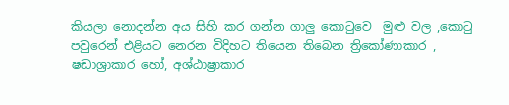කියලා නොදන්න අය සිහි කර ගන්න ගාලු කොටුවෙ  මුළු වල ,කොටු පවුරෙන් එළියට නෙරන විදිහට තියෙන තිබෙන ත්‍රිකෝණාකාර , ෂඩාශ්‍රාකාර හෝ, අශ්ඨාෂ්‍රාකාර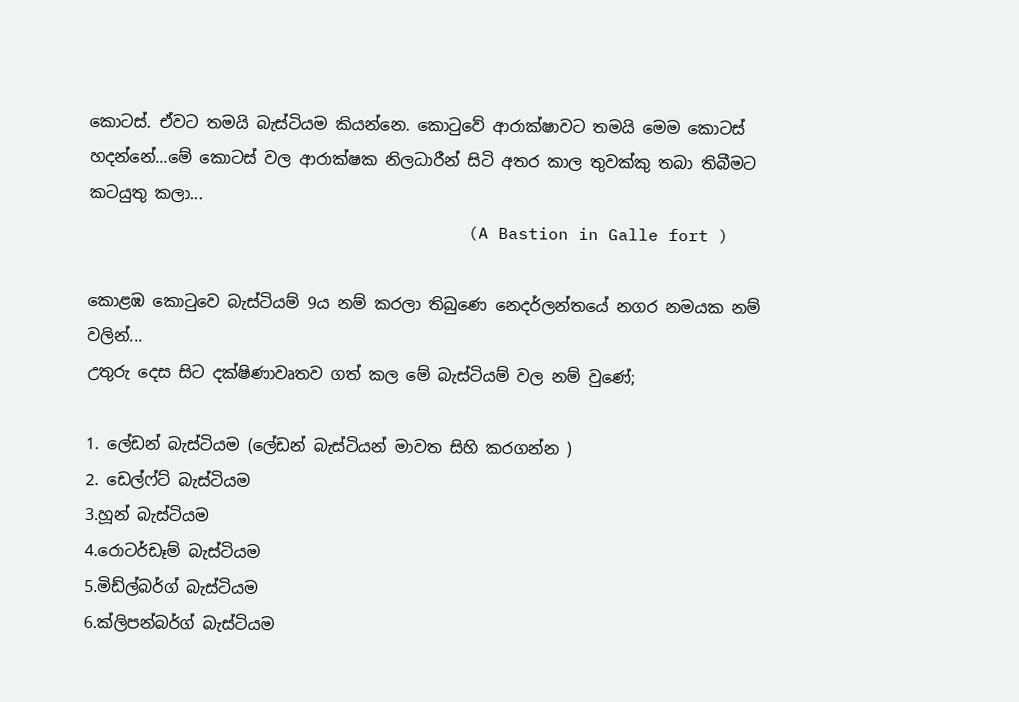කොටස්. ඒවට තමයි බැස්ටියම කියන්නෙ. කොටුවේ ආරාක්ෂාවට තමයි මෙම කොටස් හදන්නේ...මේ කොටස් වල ආරාක්ෂක නිලධාරීන් සිටි අතර කාල තුවක්කු තබා තිබීමට කටයුතු කලා...
                                      (A Bastion in Galle fort )

කොළඹ කොටුවෙ බැස්ටියම් 9ය නම් කරලා තිබුණෙ නෙදර්ලන්තයේ නගර නමයක නම් වලින්...
උතුරු දෙස සිට දක්ෂිණාවෘතව ගත් කල මේ බැස්ටියම් වල නම් වුණේ;

1. ලේඩන් බැස්ටියම (ලේඩන් බැස්ටියන් මාවත සිහි කරගන්න )
2. ඩෙල්ෆ්ට් බැස්ටියම
3.හූන් බැස්ටියම
4.රොටර්ඩෑම් බැස්ටියම
5.මිඩ්ල්බර්ග් බැස්ටියම
6.ක්ලිපන්බර්ග් බැස්ටියම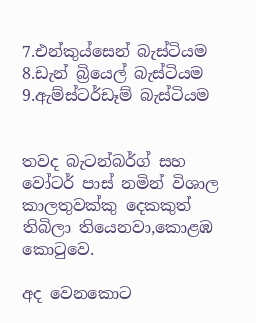7.එන්කුය්සෙන් බැස්ටියම
8.ඩැන් බ්‍රියෙල් බැස්ටියම
9.ඇම්ස්ටර්ඩෑම් බැස්ටියම


තවද බැටන්බර්ග් සහ වෝටර් පාස් නමින් විශාල කාලතුවක්කු දෙකකුත් තිබිලා තියෙනවා,කොළඹ කොටුවෙ.

අද වෙනකොට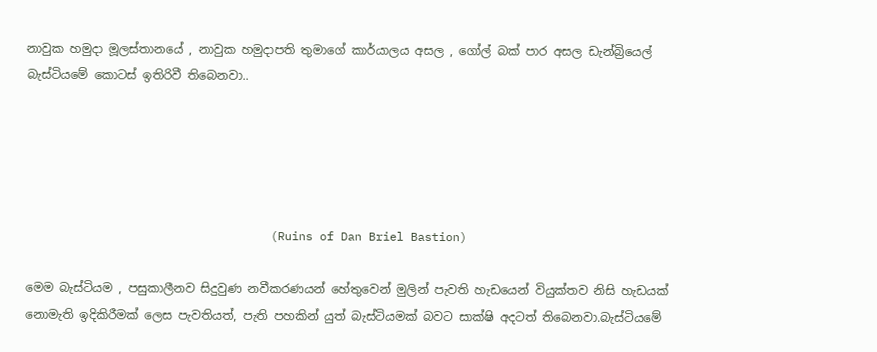නාවුක හමුදා මූලස්තානයේ , නාවුක හමුදාපති තුමාගේ කාර්යාලය අසල , ගෝල් බක් පාර අසල ඩැන්බ්‍රියෙල් බැස්ටියමේ කොටස් ඉතිරිවී තිබෙනවා..





                                   (Ruins of Dan Briel Bastion)

මෙම බැස්ටියම , පසුකාලීනව සිදුවුණ නවීකරණයන් හේතුවෙන් මුලින් පැවති හැඩයෙන් වියුක්තව නිසි හැඩයක් නොමැති ඉදිකිරීමක් ලෙස පැවතියත්, පැති පහකින් යුත් බැස්ටියමක් බවට සාක්ෂි අදටත් තිබෙනවා.බැස්ටියමේ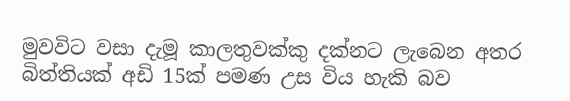මුවවිට වසා දැමූ කාලතුවක්කු දක්නට ලැබෙන අතර බිත්තියක් අඩි 15ක් පමණ උස විය හැකි බව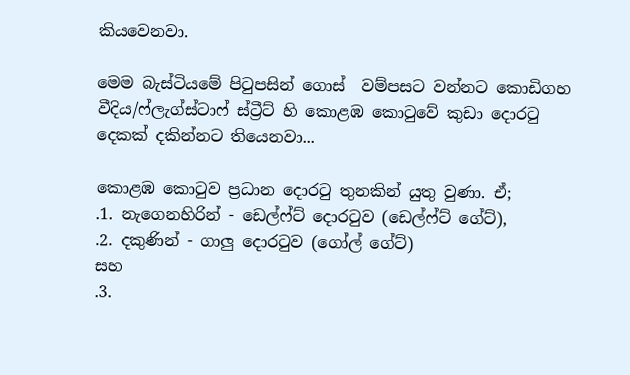කියවෙනවා.

මෙම බැස්ටියමේ පිටුපසින් ගොස්  වම්පසට වන්නට කොඩිගහ වීදිය/ෆ්ලැග්ස්ටාෆ් ස්ට්‍රීට් හි කොළඹ කොටුවේ කුඩා දොරටු දෙකක් දකින්නට තියෙනවා...

කොළඹ කොටුව ප්‍රධාන දොරටු තුනකින් යුතු වුණා. ඒ;
.1. නැගෙනහිරින් - ඩෙල්ෆ්ට් දොරටුව (ඩෙල්ෆ්ට් ගේට්),
.2. දකුණින් - ගාලු දොරටුව (ගෝල් ගේට්)
සහ
.3.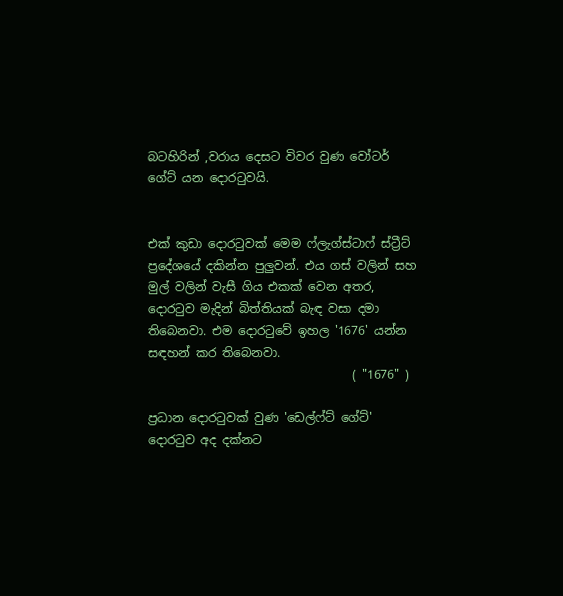බටහිරින් ,වරාය දෙසට විවර වුණ වෝටර් ගේට් යන දොරටුවයි.


එක් කුඩා දොරටුවක් මෙම ෆ්ලැග්ස්ටාෆ් ස්ට්‍රීට් ප්‍රදේශයේ දකින්න පුලුවන්. එය ගස් වලින් සහ මුල් වලින් වැසී ගිය එකක් වෙන අතර, දොරටුව මැදින් බිත්තියක් බැඳ වසා දමා තිබෙනවා. එම දොරටුවේ ඉහල '1676' යන්න සඳහන් කර තිබෙනවා.
                                  ( "1676" )

ප්‍රධාන දොරටුවක් වුණ 'ඩෙල්ෆ්ට් ගේට්' දොරටුව අද දක්නට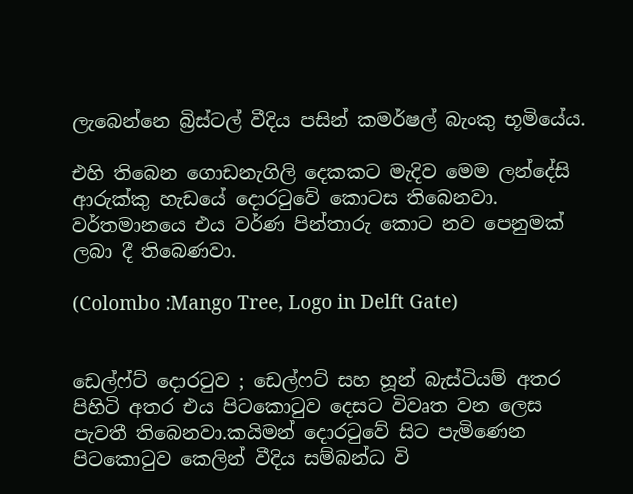ලැබෙන්නෙ බ්‍රිස්ටල් වීදිය පසින් කමර්ෂල් බැංකු භූමියේය.

එහි තිබෙන ගොඩනැගිලි දෙකකට මැදිව මෙම ලන්දේසි ආරුක්කු හැඩයේ දොරටුවේ කොටස තිබෙනවා. වර්තමානයෙ එය වර්ණ පින්තාරු කොට නව පෙනුමක් ලබා දී තිබෙණවා.

(Colombo :Mango Tree, Logo in Delft Gate)


ඩෙල්ෆ්ට් දොරටුව ; ඩෙල්ෆට් සහ හූන් බැස්ටියම් අතර පිහිටි අතර එය පිටකොටුව දෙසට විවෘත වන ලෙස පැවතී තිබෙනවා.කයිමන් දොරටුවේ සිට පැමිණෙන පිටකොටුව කෙලින් වීදිය සම්බන්ධ වි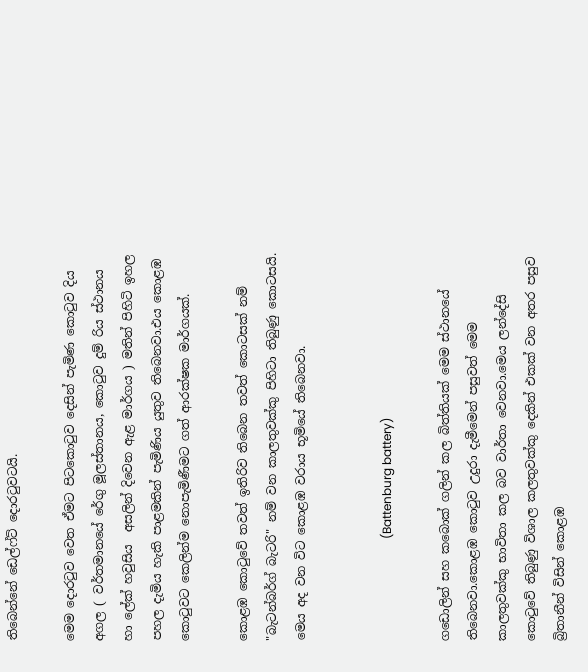තිබෙන්නේ ඩෙල්ෆ්ට් දොරටුවටයි.

මෙම දොරටුව වෙත ඒමට පිටකොටුව දෙසින් පැමිණ කොටුව දිය අගල ( වර්තමානයේ රේගු මූලස්තානය, කොටුව දුම් රිය ස්ථානය හා ලේක් හවුසිය  අසලින් දිවෙන ඇළ මාර්ගය ) මතින් පිහිටි ඉහල පහල දැමිය හැකි පාළමකින් පැමිණිය යුතුව තිබෙනවා.එය කොළඹ කොටුවට කෙලින්ම නොපැමිණීමට ගත් ආරක්ෂක මාර්ගයක්.

කොළඹ කොටුවේ තවත් ඉතිරිව තිබෙන තවත් කොටසක් නම් "බැටන්බර්ග් බැටරි" නම් වන කාලතුවක්කු පිහිටා තිබුණු කොටසයි. මෙය අද වන විට කොළඹ වරාය භූමියේ තිබෙනවා.


                                  (Battenburg battery)

ගඩොලින් සහ කබොක් ගලින් කල බිත්තියක් මෙම ස්ථානයේ තිබෙනවා.කොළඹ කොටුව උදුරා දැමීමෙන් පසුවත් මෙම කාලතුවක්කු භාවිතා කල බව වාර්තා වෙනවා.මෙය ලන්දේසි කොටුවේ තිබුණු විශාල කලතුවක්කු දෙකින් එකක් වන අතර පසුව බ්‍රිතානීන් විසින් කොළඹ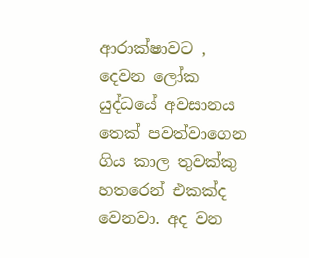ආරාක්ෂාවට , දෙවන ලෝක යුද්ධයේ අවසානය තෙක් පවත්වාගෙන ගිය කාල තුවක්කු හතරෙන් එකක්ද වෙනවා. අද වන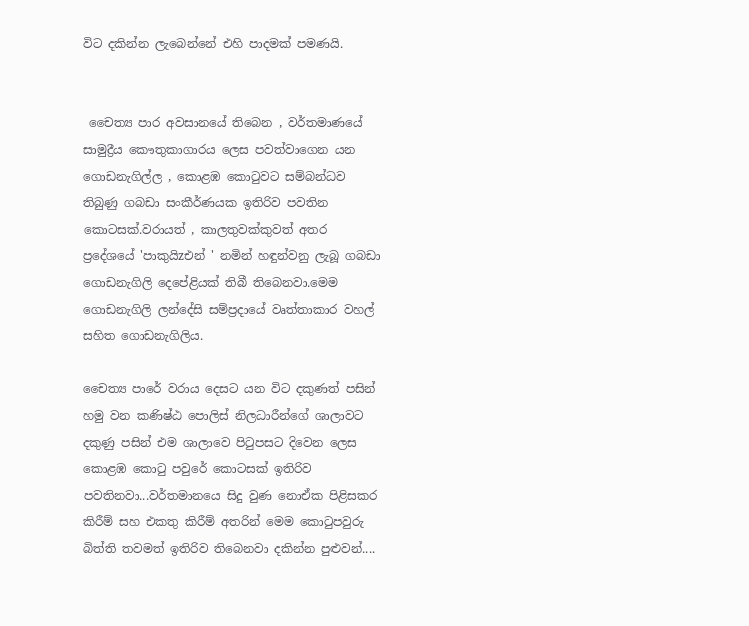විට දකින්න ලැබෙන්නේ එහි පාදමක් පමණයි.


 චෛත්‍ය පාර අවසානයේ තිබෙන , වර්තමාණයේ සාමුද්‍රීය කෞතුකාගාරය ලෙස පවත්වාගෙන යන ගොඩනැගිල්ල , කොළඹ කොටුවට සම්බන්ධව තිබුණු ගබඩා සංකීර්ණයක ඉතිරිව පවතින කොටසක්.වරායත් , කාලතුවක්කුවත් අතර ප්‍රදේශයේ 'පාකුයිzඑන් ' නමින් හඳුන්වනු ලැබූ ගබඩා ගොඩනැගිලි දෙපේළියක් තිබී තිබෙනවා.මෙම ගොඩනැගිලි ලන්දේසි සම්ප්‍රදායේ වෘත්තාකාර වහල් සහිත ගොඩනැගිලිය.

චෛත්‍ය පාරේ වරාය දෙසට යන විට දකුණත් පසින් හමු වන කණිෂ්ඨ පොලිස් නිලධාරීන්ගේ ශාලාවට දකුණු පසින් එම ශාලාවෙ පිටුපසට දිවෙන ලෙස කොළඹ කොටු පවුරේ කොටසක් ඉතිරිව පවතිනවා...වර්තමානයෙ සිදු වුණ නොඒක පිළිසකර කිරීම් සහ එකතු කිරීම් අතරින් මෙම කොටුපවුරු බිත්ති තවමත් ඉතිරිව තිබෙනවා දකින්න පුළුවන්....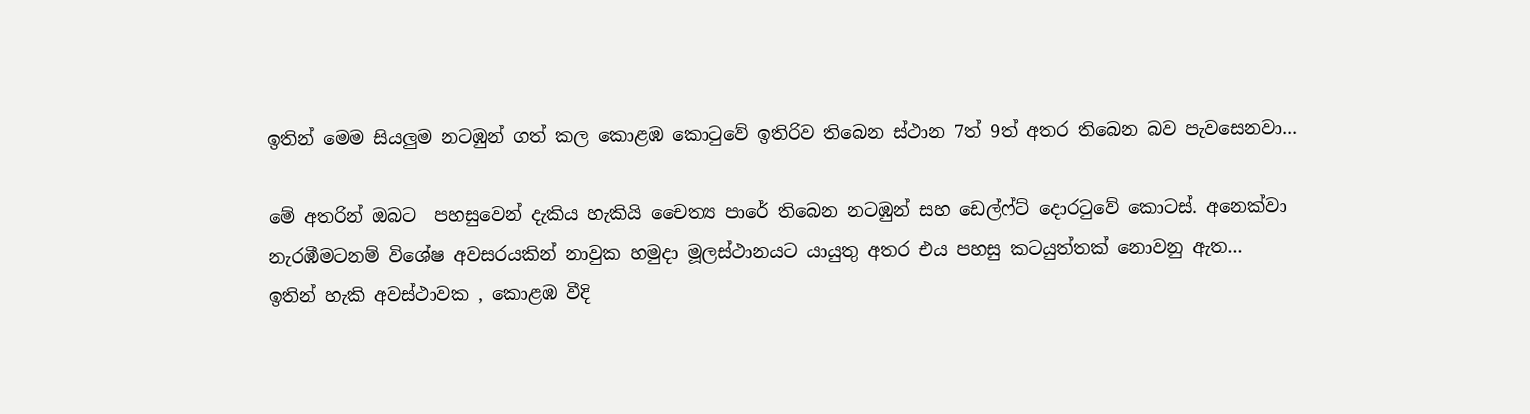ඉතින් මෙම සියලුම නටඹුන් ගත් කල කොළඹ කොටුවේ ඉතිරිව තිබෙන ස්ථාන 7ත් 9ත් අතර තිබෙන බව පැවසෙනවා...

මේ අතරින් ඔබට  පහසුවෙන් දැකිය හැකියි චෛත්‍ය පාරේ තිබෙන නටඹුන් සහ ඩෙල්ෆ්ට් දොරටුවේ කොටස්. අනෙක්වා නැරඹීමටනම් විශේෂ අවසරයකින් නාවුක හමුදා මූලස්ථානයට යායුතු අතර එය පහසු කටයුත්තක් නොවනු ඇත...
ඉතින් හැකි අවස්ථාවක , කොළඹ වීදි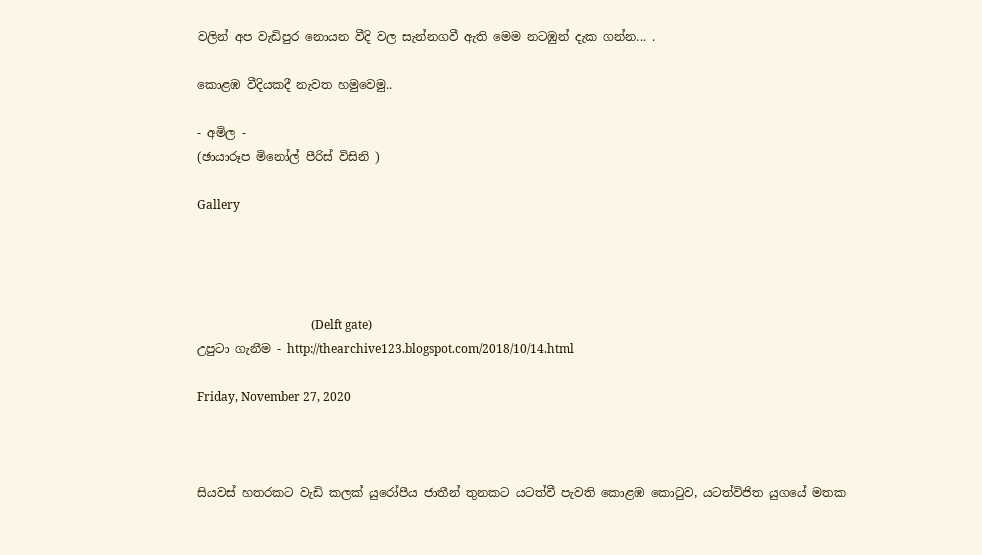වලින් අප වැඩිපුර නොයන වීදි වල සැන්නගවී ඇති මෙම නටඹුන් දැක ගන්න... .

කොළඹ වීදියකදී නැවත හමුවෙමු..

- අමිල -
(ඡායාරූප මිනෝල් පීරිස් විසිනි )

Gallery




                                      (Delft gate)
උපුටා ගැනීම - http://thearchive123.blogspot.com/2018/10/14.html

Friday, November 27, 2020



සියවස් හතරකට වැඩි කලක් යුරෝපීය ජාතීන් තුනකට යටත්වී පැවති කොළඹ කොටුව, යටත්විජිත යුගයේ මතක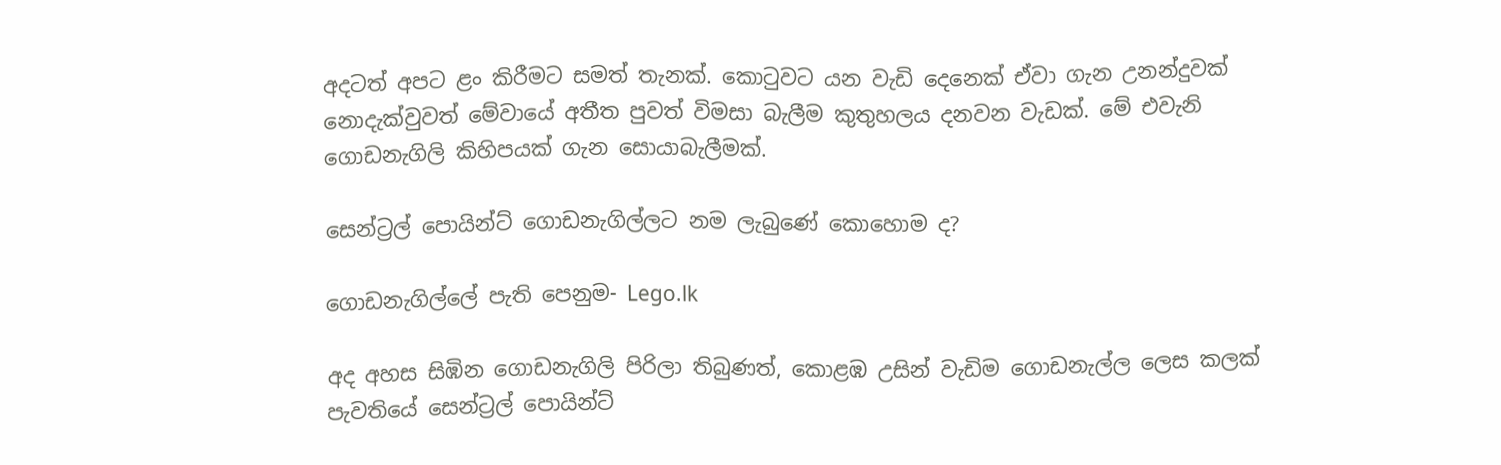අදටත් අපට ළං කිරීමට සමත් තැනක්. කොටුවට යන වැඩි දෙනෙක් ඒවා ගැන උනන්දුවක් නොදැක්වුවත් මේවායේ අතීත පුවත් විමසා බැලීම කුතුහලය දනවන වැඩක්. මේ එවැනි ගොඩනැගිලි කිහිපයක් ගැන සොයාබැලීමක්.

සෙන්ට්‍රල් පොයින්ට් ගොඩනැගිල්ලට නම ලැබුණේ කොහොම ද?

ගොඩනැගිල්ලේ පැති පෙනුම- Lego.lk

අද අහස සිඹින ගොඩනැගිලි පිරිලා තිබුණත්, කොළඹ උසින් වැඩිම ගොඩනැල්ල ලෙස කලක් පැවතියේ සෙන්ට්‍රල් පොයින්ට්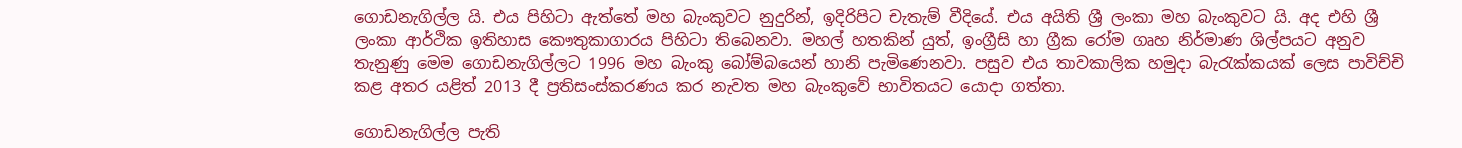ගොඩනැගිල්ල යි. එය පිහිටා ඇත්තේ මහ බැංකුවට නුදුරින්, ඉදිරිපිට චැතැම් වීදියේ. එය අයිති ශ්‍රී ලංකා මහ බැංකුවට යි. අද එහි ශ්‍රී ලංකා ආර්ථික ඉතිහාස කෞතුකාගාරය පිහිටා තිබෙනවා. මහල් හතකින් යුත්, ඉංග්‍රීසි හා ග්‍රීක රෝම ගෘහ නිර්මාණ ශිල්පයට අනුව තැනුණු මෙම ගොඩනැගිල්ලට 1996 මහ බැංකු බෝම්බයෙන් හානි පැමිණෙනවා. පසුව එය තාවකාලික හමුදා බැරැක්කයක් ලෙස පාවිච්චි කළ අතර යළිත් 2013 දී ප්‍රතිසංස්කරණය කර නැවත මහ බැංකුවේ භාවිතයට යොදා ගත්තා.

ගොඩනැගිල්ල පැති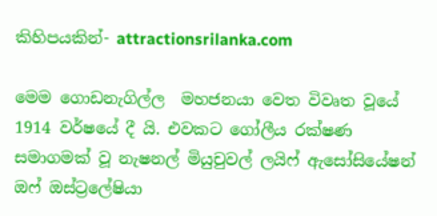කිහිපයකින්- attractionsrilanka.com

මෙම ගොඩනැගිල්ල  මහජනයා වෙත විවෘත වූයේ 1914 වර්ෂයේ දී යි. එවකට ගෝලීය රක්ෂණ සමාගමක් වූ නැෂනල් මියුචුවල් ලයිෆ් ඇසෝසියේෂන් ඔෆ් ඔස්ට්‍රලේෂියා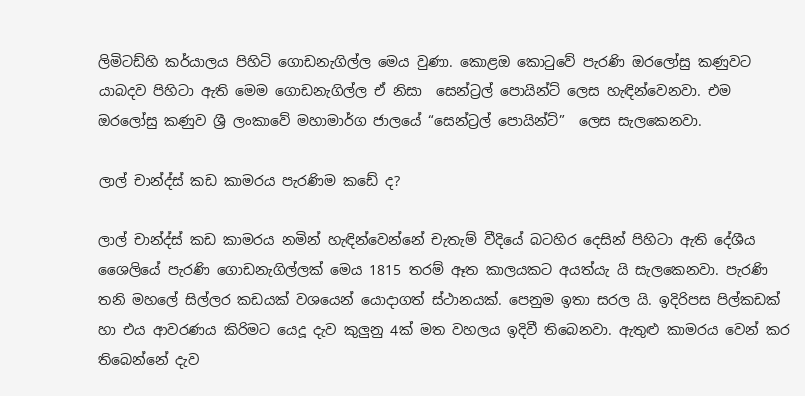ලිමිටඩ්හි කර්යාලය පිහිටි ගොඩනැගිල්ල මෙය වුණා. කොළඔ කොටුවේ පැරණි ඔරලෝසු කණුවට යාබදව පිහිටා ඇති මෙම ගොඩනැගිල්ල ඒ නිසා  සෙන්ට්‍රල් පොයින්ට් ලෙස හැඳින්වෙනවා. එම ඔරලෝසු කණුව ශ්‍රී ලංකාවේ මහාමාර්ග ජාලයේ “සෙන්ට්‍රල් පොයින්ට්”  ලෙස සැලකෙනවා.

ලාල් චාන්ද්ස් කඩ කාමරය පැරණිම කඩේ ද?

ලාල් චාන්ද්ස් කඩ කාමරය නමින් හැඳින්වෙන්නේ චැතැම් වීදියේ බටහිර දෙසින් පිහිටා ඇති දේශීය ශෛලියේ පැරණි ගොඩනැගිල්ලක් මෙය 1815 තරම් ඈත කාලයකට අයත්යැ යි සැලකෙනවා. පැරණි තනි මහලේ සිල්ලර කඩයක් වශයෙන් යොදාගත් ස්ථානයක්. පෙනුම ඉතා සරල යි. ඉදිරිපස පිල්කඩක් හා එය ආවරණය කිරිමට යෙදූ දැව කුලුනු 4ක් මත වහලය ඉදිවී තිබෙනවා. ඇතුළු කාමරය වෙන් කර තිබෙන්නේ දැව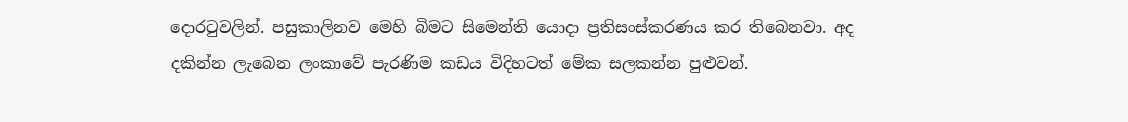දොරටුවලින්. පසුකාලිනව මෙහි බිමට සිමෙන්ති යොදා ප්‍රතිසංස්කරණය කර තිබෙනවා. අද දකින්න ලැබෙන ලංකාවේ පැරණිම කඩය විදිහටත් මේක සලකන්න පුළුවන්.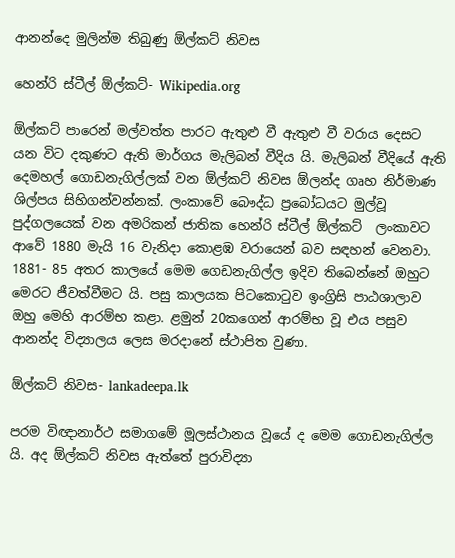ආනන්දෙ මුලින්ම තිබුණු ඕල්කට් නිවස

හෙන්රි ස්ටීල් ඕල්කට්- Wikipedia.org

ඕල්කට් පාරෙන් මල්වත්ත පාරට ඇතුළු වී ඇතුළු වී වරාය දෙසට යන විට දකුණට ඇති මාර්ගය මැලිබන් වීදිය යි. මැලිබන් වීදියේ ඇති දෙමහල් ගොඩනැගිල්ලක් වන ඕල්කට් නිවස ඕලන්ද ගෘහ නිර්මාණ ශිල්පය සිහිගන්වන්නක්. ලංකාවේ බෞද්ධ ප්‍රබෝධයට මුල්වූ පුද්ගලයෙක් වන අමරිකන් ජාතික හෙන්රි ස්ටීල් ඕල්කට්  ලංකාවට ආවේ 1880 මැයි 16 වැනිදා කොළඹ වරායෙන් බව සඳහන් වෙනවා. 1881- 85 අතර කාලයේ මෙම ගෙඩනැගිල්ල ඉදිව තිබෙන්නේ ඔහුට මෙරට ජීවත්වීමට යි. පසු කාලයක පිටකොටුව ඉංග්‍රිසි පාඨශාලාව ඔහු මෙහි ආරම්භ කළා. ළමුන් 20කගෙන් ආරම්භ වූ එය පසුව ආනන්ද විද්‍යාලය ලෙස මරදානේ ස්ථාපිත වුණා.

ඕල්කට් නිවස- lankadeepa.lk

පරම විඥානාර්ථ සමාගමේ මූලස්ථානය වූයේ ද මෙම ගොඩනැගිල්ල යි. අද ඕල්කට් නිවස ඇත්තේ පුරාවිද්‍යා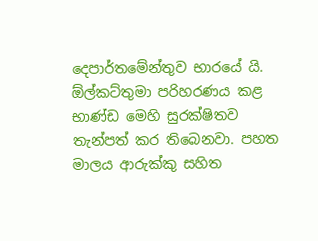දෙපාර්තමේන්තුව භාරයේ යි. ඕල්කට්තුමා පරිහරණය කළ භාණ්ඩ මෙහි සුරක්ෂිතව තැන්පත් කර තිබෙනවා. පහත මාලය ආරුක්කු සහිත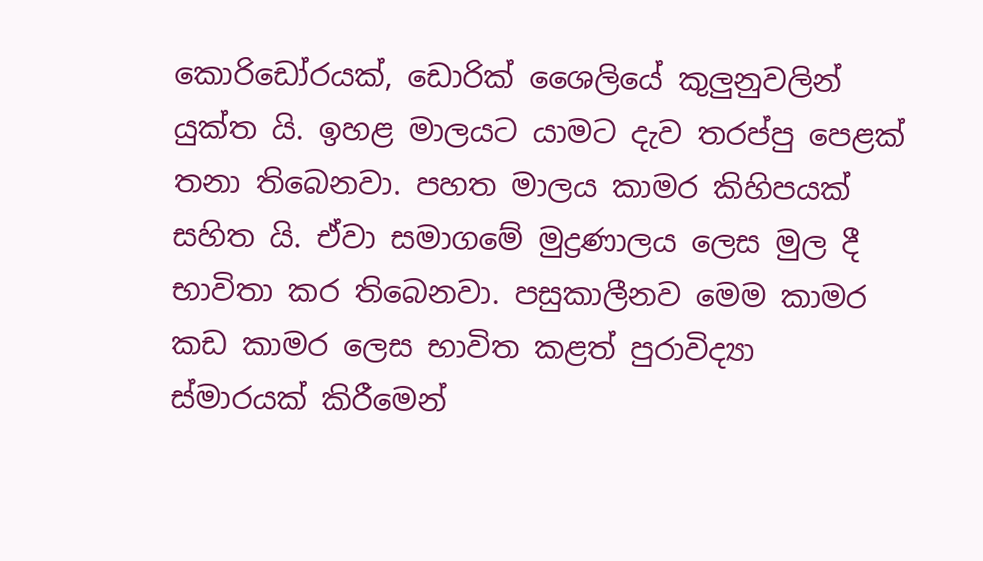කොරිඩෝරයක්, ඩොරික් ශෛලියේ කුලුනුවලින් යුක්ත යි. ඉහළ මාලයට යාමට දැව තරප්පු පෙළක් තනා තිබෙනවා. පහත මාලය කාමර කිහිපයක් සහිත යි. ඒවා සමාගමේ මුද්‍රණාලය ලෙස මුල දී භාවිතා කර තිබෙනවා. පසුකාලීනව මෙම කාමර කඩ කාමර ලෙස භාවිත කළත් පුරාවිද්‍යා ස්මාරයක් කිරීමෙන්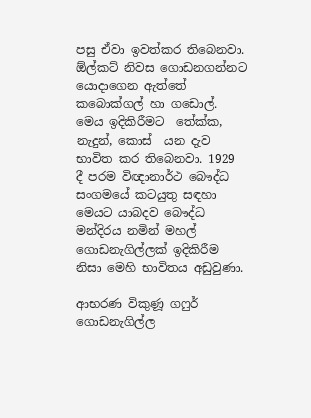පසු ඒවා ඉවත්කර තිබෙනවා.  ඕල්කට් නිවස ගොඩනගන්නට යොදාගෙන ඇත්තේ කබොක්ගල් හා ගඩොල්. මෙය ඉදිකිරීමට  තේක්ක, නැදුන්, කොස්  යන දැව භාවිත කර තිබෙනවා. 1929 දී පරම විඥානාර්ථ බෞද්ධ සංගමයේ කටයුතු සඳහා මෙයට යාබදව බෞද්ධ මන්දිරය නමින් මහල් ගොඩනැගිල්ලක් ඉදිකිරීම නිසා මෙහි භාවිතය අඩුවුණා.

ආභරණ විකුණූ ගෆුර්  ගොඩනැගිල්ල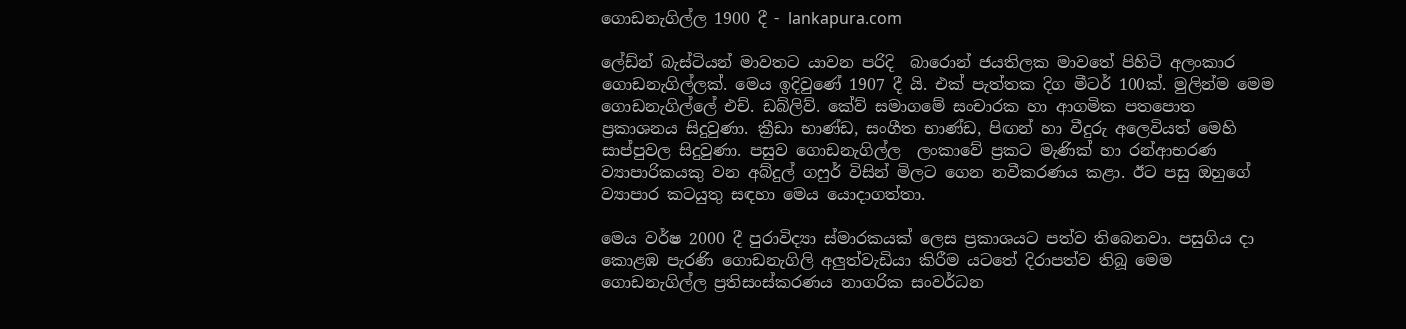ගොඩනැගිල්ල 1900 දී - lankapura.com

ලේඩ්න් බැස්ටියන් මාවතට යාවන පරිදි  බාරොන් ජයතිලක මාවතේ පිහිටි අලංකාර ගොඩනැගිල්ලක්. මෙය ඉදිවුණේ 1907 දී යි. එක් පැත්තක දිග මීටර් 100ක්. මුලින්ම මෙම ගොඩනැගිල්ලේ එච්. ඩබ්ලිව්. කේව් සමාගමේ සංචාරක හා ආගමික පතපොත ප්‍රකාශනය සිදුවුණා. ක්‍රීඩා භාණ්ඩ, සංගීත භාණ්ඩ, පිඟන් හා වීදුරු අලෙවියත් මෙහි සාප්පුවල සිදුවුණා. පසුව ගොඩනැගිල්ල  ලංකාවේ ප්‍රකට මැණික් හා රන්ආභරණ ව්‍යාපාරිකයකු වන අබ්දුල් ගෆුර් විසින් මිලට ගෙන නවීකරණය කළා. ඊට පසු ඔහුගේ ව්‍යාපාර කටයුතු සඳහා මෙය යොදාගත්තා.

මෙය වර්ෂ 2000 දී පුරාවිද්‍යා ස්මාරකයක් ලෙස ප්‍රකාශයට පත්ව තිබෙනවා. පසුගිය දා කොළඹ පැරණි ගොඩනැගිලි අලුත්වැඩියා කිරීම යටතේ දිරාපත්ව තිබූ මෙම ගොඩනැගිල්ල ප්‍රතිසංස්කරණය නාගරික සංවර්ධන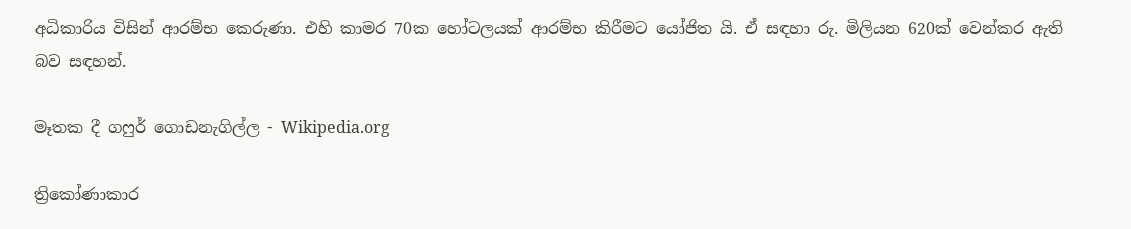අධිකාරිය විසින් ආරම්භ කෙරුණා. එහි කාමර 70ක හෝටලයක් ආරම්භ කිරීමට යෝජිත යි. ඒ සඳහා රු. මිලියන 620ක් වෙන්කර ඇති බව සඳහන්.

මෑතක දී ගෆුර් ගොඩනැගිල්ල - Wikipedia.org

ත්‍රිකෝණාකාර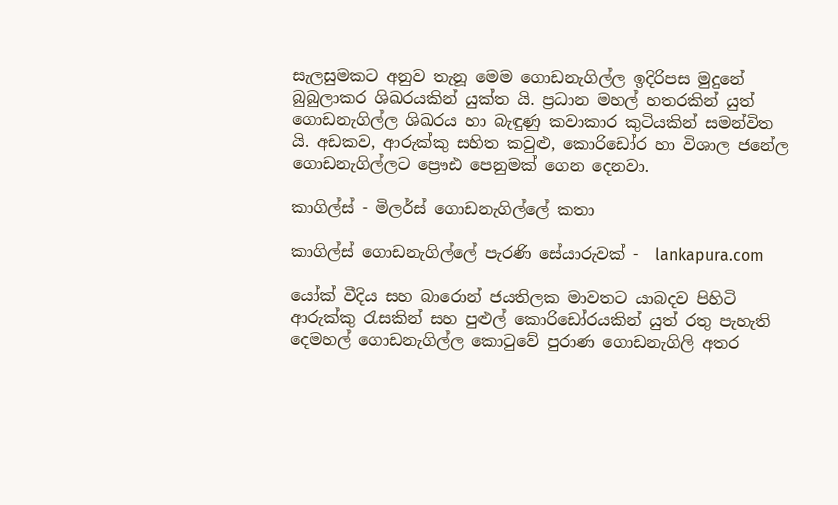සැලසුමකට අනුව තැනූ මෙම ගොඩනැගිල්ල ඉදිරිපස මුදුනේ බුබුලාකර ශිඛරයකින් යුක්ත යි. ප්‍රධාන මහල් හතරකින් යුත් ගොඩනැගිල්ල ශිඛරය හා බැඳුණු කවාකාර කුටියකින් සමන්විත යි. අඩකව, ආරුක්කු සහිත කවුළු, කොරිඩෝර හා විශාල ජනේල ගොඩනැගිල්ලට ප්‍රෞඪ පෙනුමක් ගෙන දෙනවා.

කාගිල්ස් - මිලර්ස් ගොඩනැගිල්ලේ කතා

කාගිල්ස් ගොඩනැගිල්ලේ පැරණි සේයාරුවක් -  lankapura.com

යෝක් වීදිය සහ බාරොන් ජයතිලක මාවතට යාබදව පිහිටි ආරුක්කු රැසකින් සහ පුළුල් කොරිඩෝරයකින් යුත් රතු පැහැති දෙමහල් ගොඩනැගිල්ල කොටුවේ පුරාණ ගොඩනැගිලි අතර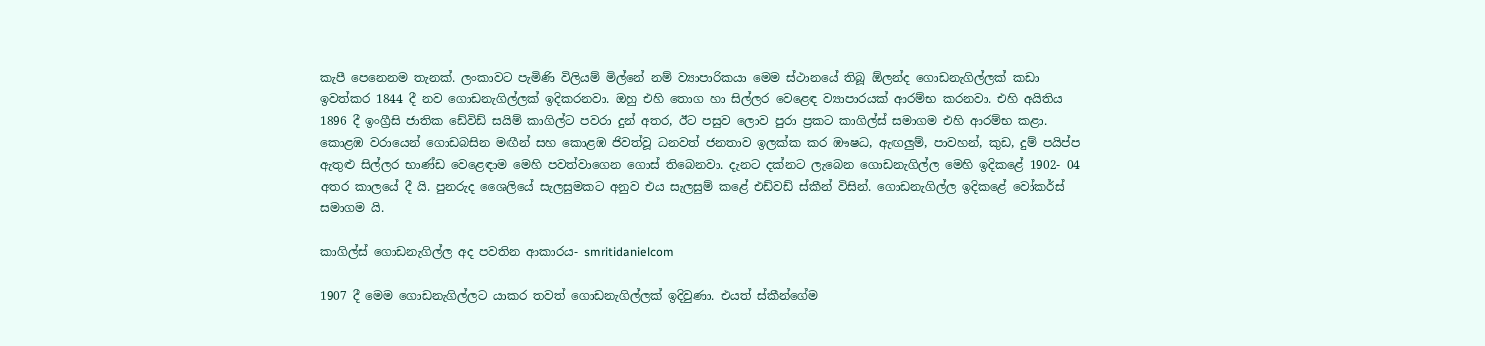කැපී පෙනෙනම තැනක්. ලංකාවට පැමිණි විලියම් මිල්නේ නම් ව්‍යාපාරිකයා මෙම ස්ථානයේ තිබූ ඕලන්ද ගොඩනැගිල්ලක් කඩා ඉවත්කර 1844 දී නව ගොඩනැගිල්ලක් ඉදිකරනවා. ඔහු එහි තොග හා සිල්ලර වෙළෙඳ ව්‍යාපාරයක් ආරම්භ කරනවා. එහි අයිතිය 1896 දී ඉංග්‍රීසි ජාතික ඩේවිඩ් සයිම් කාගිල්ට පවරා දුන් අතර, ඊට පසුව ලොව පුරා ප්‍රකට කාගිල්ස් සමාගම එහි ආරම්භ කළා. කොළඹ වරායෙන් ගොඩබසින මඟීන් සහ කොළඹ ජිවත්වූ ධනවත් ජනතාව ඉලක්ක කර ඹෟෂධ, ඇඟලුම්, පාවහන්, කුඩ, දුම් පයිප්ප ඇතුළු සිල්ලර භාණ්ඩ වෙළෙඳාම මෙහි පවත්වාගෙන ගොස් තිබෙනවා. දැනට දක්නට ලැබෙන ගොඩනැගිල්ල මෙහි ඉදිකළේ 1902- 04 අතර කාලයේ දී යි. පුනරුද ශෛලියේ සැලසුමකට අනුව එය සැලසුම් කළේ එඩ්වඩ් ස්කීන් විසින්. ගොඩනැගිල්ල ඉදිකළේ වෝකර්ස් සමාගම යි.

කාගිල්ස් ගොඩනැගිල්ල අද පවතින ආකාරය- smritidanielcom

1907 දී මෙම ගොඩනැගිල්ලට යාකර තවත් ගොඩනැගිල්ලක් ඉදිවුණා. එයත් ස්කීන්ගේම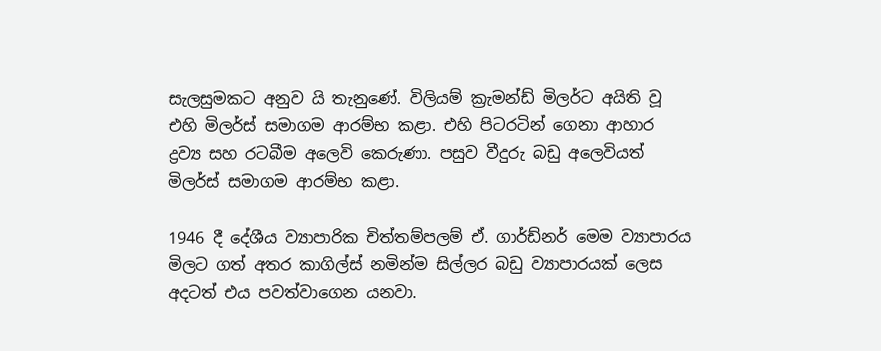සැලසුමකට අනුව යි තැනුණේ. විලියම් ක්‍රැමන්ඩ් මිලර්ට අයිති වූ එහි මිලර්ස් සමාගම ආරම්භ කළා. එහි පිටරටින් ගෙනා ආහාර ද්‍රව්‍ය සහ රටබීම අලෙවි කෙරුණා. පසුව වීදුරු බඩු අලෙවියත් මිලර්ස් සමාගම ආරම්භ කළා.

1946 දී දේශීය ව්‍යාපාරික චිත්තම්පලම් ඒ. ගාර්ඩ්නර් මෙම ව්‍යාපාරය මිලට ගත් අතර කාගිල්ස් නමින්ම සිල්ලර බඩු ව්‍යාපාරයක් ලෙස අදටත් එය පවත්වාගෙන යනවා.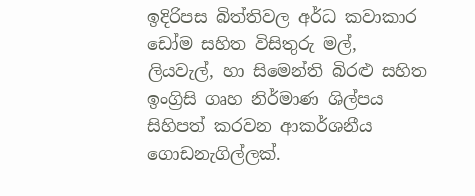ඉදිරිපස බිත්තිවල අර්ධ කවාකාර ඩෝම සහිත විසිතුරු මල්, ලියවැල්, හා සිමෙන්ති බිරළු සහිත ඉංග්‍රිසි ගෘහ නිර්මාණ ශිල්පය සිහිපත් කරවන ආකර්ශනීය ගොඩනැගිල්ලක්.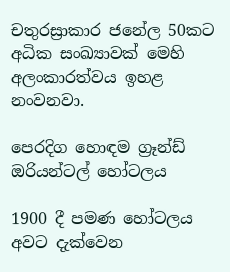චතුරස්‍රාකාර ජනේල 50කට අධික සංඛ්‍යාවක් මෙහි අලංකාරත්වය ඉහළ නංවනවා.

පෙරදිග හොඳම ග්‍රෑන්ඩ් ඔරියන්ටල් හෝටලය

1900 දී පමණ හෝටලය අවට දැක්වෙන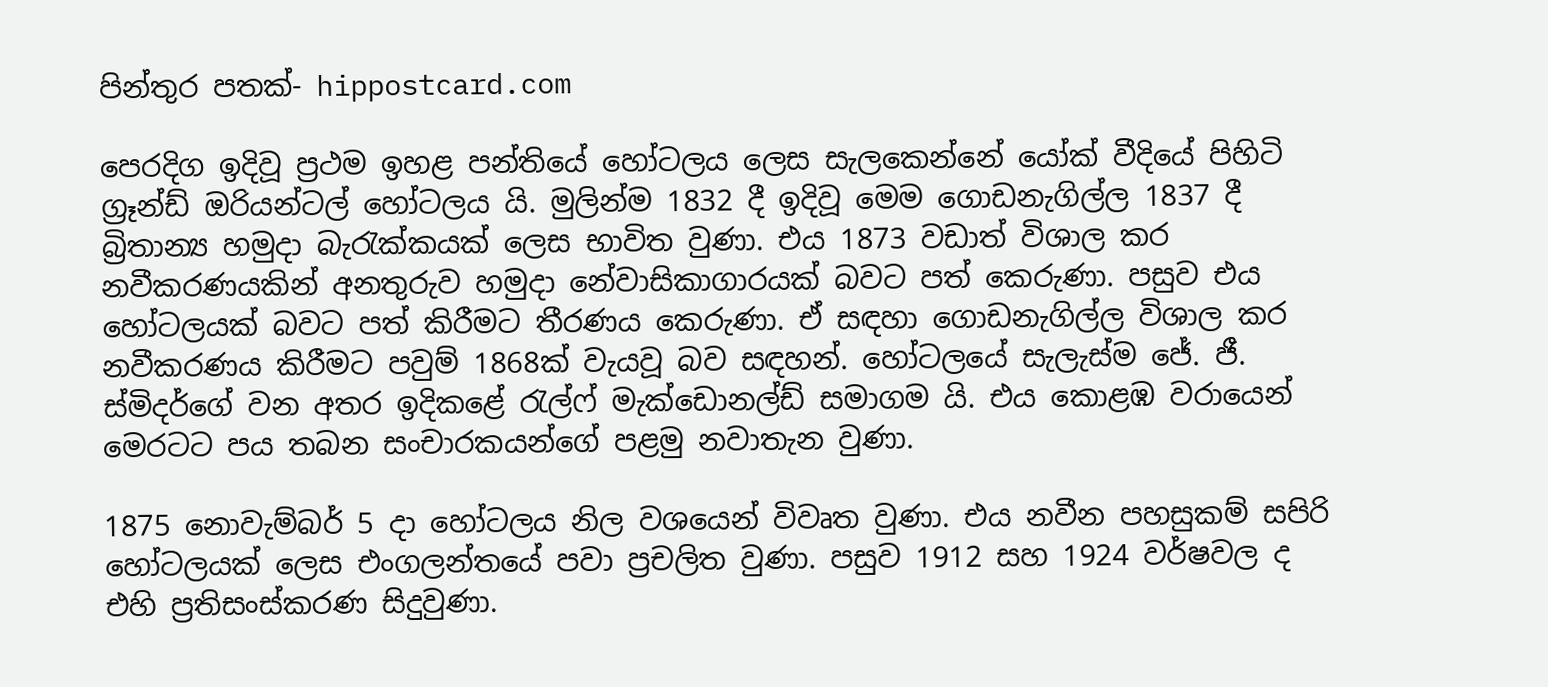පින්තුර පතක්- hippostcard.com

පෙරදිග ඉදිවූ ප්‍රථම ඉහළ පන්තියේ හෝටලය ලෙස සැලකෙන්නේ යෝක් වීදියේ පිහිටි ග්‍රෑන්ඩ් ඔරියන්ටල් හෝටලය යි. මුලින්ම 1832 දී ඉදිවූ මෙම ගොඩනැගිල්ල 1837 දී බ්‍රිතාන්‍ය හමුදා බැරැක්කයක් ලෙස භාවිත වුණා. එය 1873 වඩාත් විශාල කර නවීකරණයකින් අනතුරුව හමුදා නේවාසිකාගාරයක් බවට පත් කෙරුණා. පසුව එය හෝටලයක් බවට පත් කිරීමට තීරණය කෙරුණා. ඒ සඳහා ගොඩනැගිල්ල විශාල කර නවීකරණය කිරීමට පවුම් 1868ක් වැයවූ බව සඳහන්. හෝටලයේ සැලැස්ම ජේ. ජී. ස්මිදර්ගේ වන අතර ඉදිකළේ රැල්ෆ් මැක්ඩොනල්ඩ් සමාගම යි. එය කොළඹ වරායෙන් මෙරටට පය තබන සංචාරකයන්ගේ පළමු නවාතැන වුණා.

1875 නොවැම්බර් 5 දා හෝටලය නිල වශයෙන් විවෘත වුණා. එය නවීන පහසුකම් සපිරි හෝටලයක් ලෙස එංගලන්තයේ පවා ප්‍රචලිත වුණා. පසුව 1912 සහ 1924 වර්ෂවල ද එහි ප්‍රතිසංස්කරණ සිදුවුණා.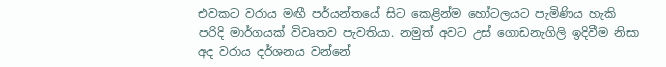එවකට වරාය මඟී පර්යන්තයේ සිට කෙළින්ම හෝටලයට පැමිණිය හැකි පරිදි මාර්ගයක් විවෘතව පැවතියා. නමුත් අවට උස් ගොඩනැගිලි ඉදිවීම නිසා අද වරාය දර්ශනය වන්නේ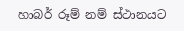හාබර් රූම් නම් ස්ථානයට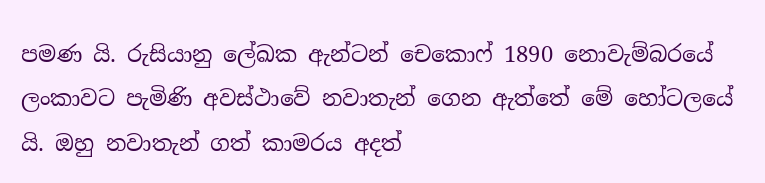පමණ යි. රුසියානු ලේඛක ඇන්ටන් චෙකොෆ් 1890 නොවැම්බරයේ ලංකාවට පැමිණි අවස්ථාවේ නවාතැන් ගෙන ඇත්තේ මේ හෝටලයේ යි. ඔහු නවාතැන් ගත් කාමරය අදත්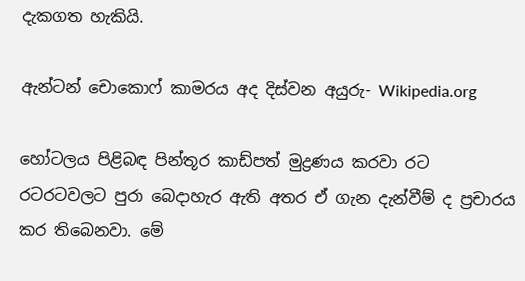දැකගත හැකියි.

ඇන්ටන් චොකොෆ් කාමරය අද දිස්වන අයුරු- Wikipedia.org

හෝටලය පිළිබඳ පින්තූර කාඩ්පත් මුද්‍රණය කරවා රට රටරටවලට පුරා බෙදාහැර ඇති අතර ඒ ගැන දැන්වීම් ද ප්‍රචාරය කර තිබෙනවා. මේ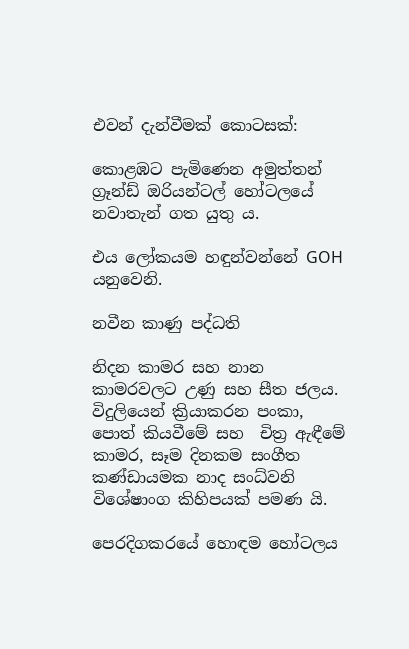එවන් දැන්වීමක් කොටසක්:

කොළඹට පැමිණෙන අමුත්තන් ග්‍රෑන්ඩ් ඔරියන්ටල් හෝටලයේ නවාතැන් ගත යුතු ය.

එය ලෝකයම හඳුන්වන්නේ GOH යනුවෙනි.

නවීන කාණු පද්ධති

නිදන කාමර සහ නාන කාමරවලට උණු සහ සීත ජලය. විදුලියෙන් ක්‍රියාකරන පංකා, පොත් කියවීමේ සහ  චිත්‍ර ඇඳීමේ කාමර, සෑම දිනකම සංගීත කණ්ඩායමක නාද සංධ්වනි විශේෂාංග කිහිපයක් පමණ යි.

පෙරදිගකරයේ හොඳම හෝටලය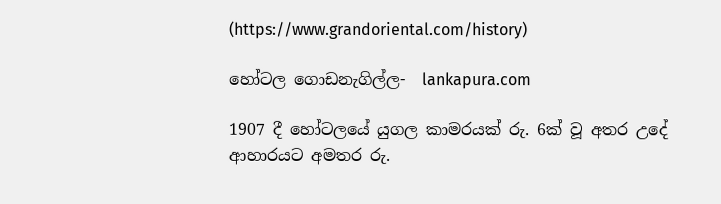(https://www.grandoriental.com/history)

හෝටල ගොඩනැගිල්ල-  lankapura.com

1907 දී හෝටලයේ යුගල කාමරයක් රු. 6ක් වූ අතර උදේ ආහාරයට අමතර රු.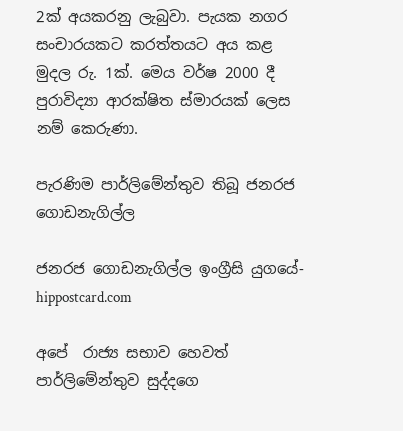2ක් අයකරනු ලැබුවා. පැයක නගර සංචාරයකට කරත්තයට අය කළ මුදල රු. 1ක්. මෙය වර්ෂ 2000 දී පුරාවිද්‍යා ආරක්ෂිත ස්මාරයක් ලෙස නම් කෙරුණා.

පැරණිම පාර්ලිමේන්තුව තිබූ ජනරජ ගොඩනැගිල්ල

ජනරජ ගොඩනැගිල්ල ඉංග්‍රීසි යුගයේ- hippostcard.com

අපේ  රාජ්‍ය සභාව හෙවත් පාර්ලිමේන්තුව සුද්දගෙ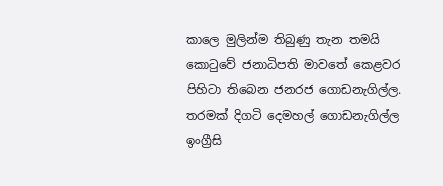කාලෙ මුලින්ම තිබුණු තැන තමයි කොටුවේ ජනාධිපති මාවතේ කෙළවර පිහිටා තිබෙන ජනරජ ගොඩනැගිල්ල. තරමක් දිගටි දෙමහල් ගොඩනැගිල්ල ඉංග්‍රීසි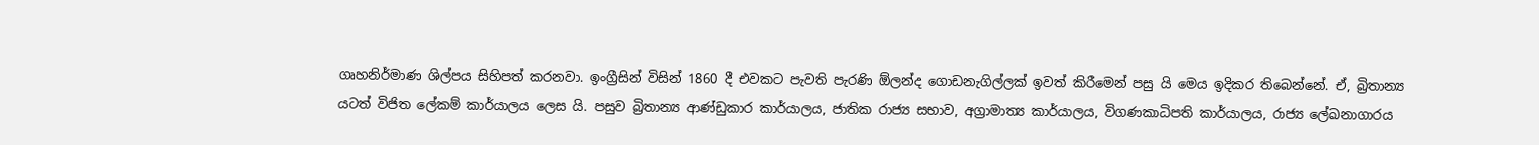ගෘහනිර්මාණ ශිල්පය සිහිපත් කරනවා. ඉංග්‍රීසින් විසින් 1860 දී එවකට පැවති පැරණි ඕලන්ද ගොඩනැගිල්ලක් ඉවත් කිරීමෙන් පසු යි මෙය ඉදිකර තිබෙන්නේ. ඒ, බ්‍රිතාන්‍ය යටත් විජිත ලේකම් කාර්යාලය ලෙස යි. පසුව බ්‍රිතාන්‍ය ආණ්ඩුකාර කාර්යාලය, ජාතික රාජ්‍ය සභාව, අග්‍රාමාත්‍ය කාර්යාලය, විගණකාධිපති කාර්යාලය, රාජ්‍ය ලේඛනාගාරය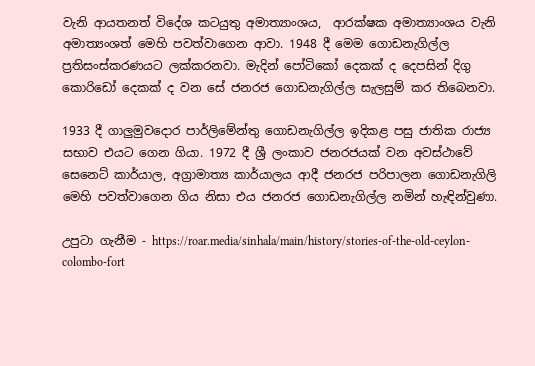වැනි ආයතනත් විදේශ කටයුතු අමාත්‍යාංශය,  ආරක්ෂක අමාත්‍යාංශය වැනි අමාත්‍යංශත් මෙහි පවත්වාගෙන ආවා. 1948 දී මෙම ගොඩනැගිල්ල ප්‍රතිසංස්කරණයට ලක්කරනවා. මැදින් පෝටිකෝ දෙකක් ද දෙපසින් දිගු කොරිඩෝ දෙකක් ද වන සේ ජනරජ ගොඩනැගිල්ල සැලසුම් කර තිබෙනවා.

1933 දී ගාලුමුවදොර පාර්ලිමේන්තු ගොඩනැගිල්ල ඉදිකළ පසු ජාතික රාජ්‍ය සභාව එයට ගෙන ගියා. 1972 දී ශ්‍රී ලංකාව ජනරජයක් වන අවස්ථාවේ සෙනෙට් කාර්යාල, අග්‍රාමාත්‍ය කාර්යාලය ආදී ජනරජ පරිපාලන ගොඩනැගිලි මෙහි පවත්වාගෙන ගිය නිසා එය ජනරජ ගොඩනැගිල්ල නමින් හැඳින්වුණා.

උපුටා ගැනීම - https://roar.media/sinhala/main/history/stories-of-the-old-ceylon-colombo-fort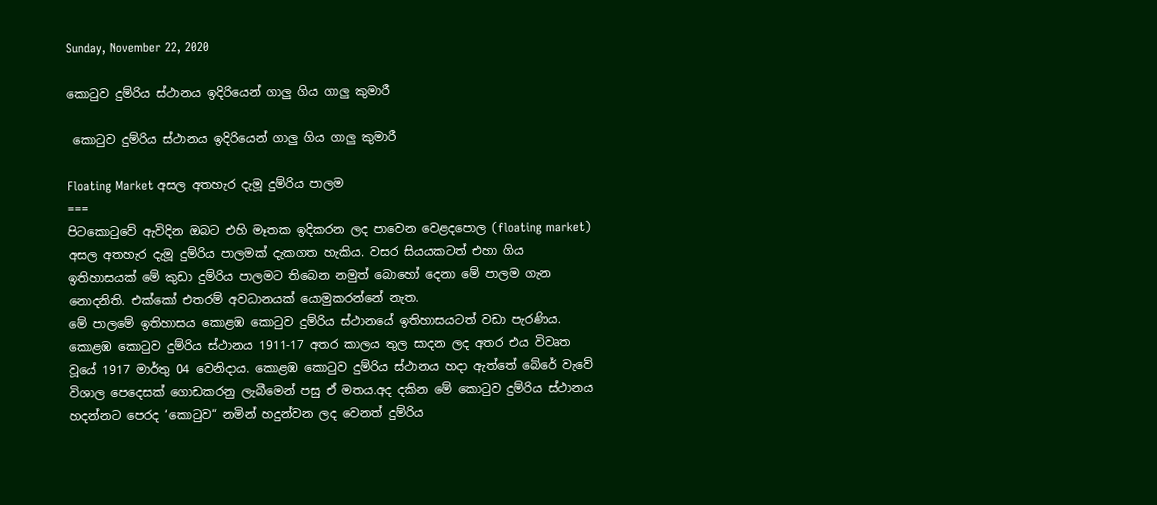Sunday, November 22, 2020

කොටුව දුම්රිය ස්ථානය ඉදිරියෙන් ගාලු ගිය ගාලු කුමාරී

 කොටුව දුම්රිය ස්ථානය ඉදිරියෙන් ගාලු ගිය ගාලු කුමාරී

Floating Market අසල අතහැර දැමූ දුම්රිය පාලම
===
පිටකොටුවේ ඇවිදින ඔබට එහි මෑතක ඉදිකරන ලද පාවෙන වෙළදපොල (floating market) අසල අතහැර දැමූ දුම්රිය පාලමක් දැකගත හැකිය. වසර සියයකටත් එහා ගිය ඉතිහාසයක් මේ කුඩා දුම්රිය පාලමට තිබෙන නමුත් බොහෝ දෙනා මේ පාලම ගැන නොදනිති. එක්කෝ එතරම් අවධානයක් යොමුකරන්නේ නැත.
මේ පාලමේ ඉතිහාසය කොළඹ කොටුව දුම්රිය ස්ථානයේ ඉතිහාසයටත් වඩා පැරණිය. කොළඹ කොටුව දුම්රිය ස්ථානය 1911-17 අතර කාලය තුල සාදන ලද අතර එය විවෘත වූයේ 1917 මාර්තු 04 වෙනිදාය. කොළඹ කොටුව දුම්රිය ස්ථානය හදා ඇත්තේ බේරේ වැවේ විශාල පෙදෙසක් ගොඩකරනු ලැබීමෙන් පසු ඒ මතය.අද දකින මේ කොටුව දුම්රිය ස්ථානය හදන්නට පෙරද ‘කොටුව“ නමින් හදුන්වන ලද වෙනත් දුම්රිය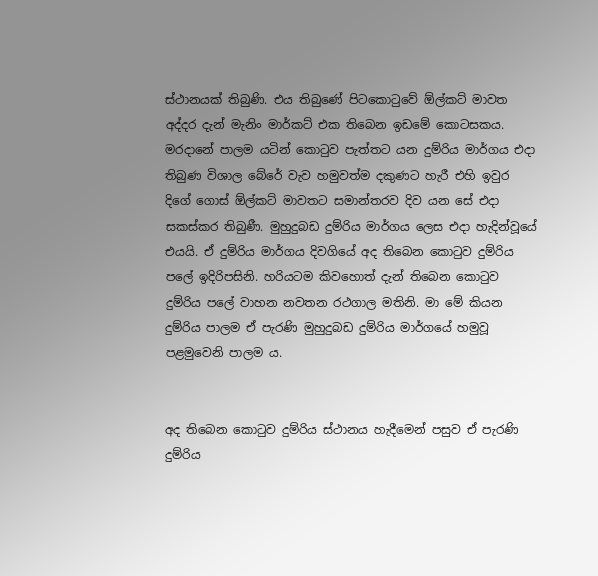ස්ථානයක් තිබුණි. එය තිබුණේ පිටකොටුවේ ඕල්කට් මාවත අද්දර දැන් මැනිං මාර්කට් එක තිබෙන ඉඩමේ කොටසකය. මරදානේ පාලම යටින් කොටුව පැත්තට යන දුම්රිය මාර්ගය එදා තිබුණ විශාල බේරේ වැව හමුවත්ම දකුණට හැරී එහි ඉවුර දිගේ ගොස් ඕල්කට් මාවතට සමාන්තරව දිව යන සේ එදා සකස්කර තිබුණී. මුහුදුබඩ දුම්රිය මාර්ගය ලෙස එදා හැදින්වූයේ එයයි. ඒ දුම්රිය මාර්ගය දිවගියේ අද තිබෙන කොටුව දුම්රිය පලේ ඉදිරිපසිනි. හරියටම කිවහොත් දැන් තිබෙන කොටුව දුම්රිය පලේ වාහන නවතන රථගාල මතිනි. මා මේ කියන දුම්රිය පාලම ඒ පැරණි මුහුදුබඩ දුම්රිය මාර්ගයේ හමුවූ පළමුවෙනි පාලම ය.


අද තිබෙන කොටුව දුම්රිය ස්ථානය හැදීමෙන් පසුව ඒ පැරණි දුම්රිය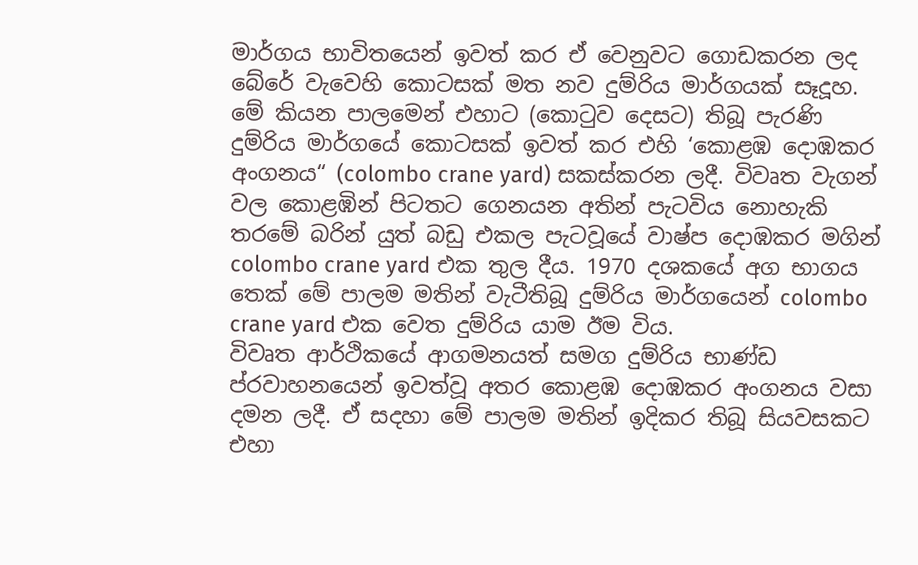මාර්ගය භාවිතයෙන් ඉවත් කර ඒ වෙනුවට ගොඩකරන ලද බේරේ වැවෙහි කොටසක් මත නව දුම්රිය මාර්ගයක් සෑදූහ. මේ කියන පාලමෙන් එහාට (කොටුව දෙසට) තිබූ පැරණි දුම්රිය මාර්ගයේ කොටසක් ඉවත් කර එහි ‘කොළඹ දොඹකර අංගනය“ (colombo crane yard) සකස්කරන ලදී. විවෘත වැගන් වල කොළඹින් පිටතට ගෙනයන අතින් පැටවිය නොහැකි තරමේ බරින් යුත් බඩු එකල පැටවූයේ වාෂ්ප දොඹකර මගින් colombo crane yard එක තුල දීය. 1970 දශකයේ අග භාගය තෙක් මේ පාලම මතින් වැටීතිබූ දුම්රිය මාර්ගයෙන් colombo crane yard එක වෙත දුම්රිය යාම ඊම විය.
විවෘත ආර්ථිකයේ ආගමනයත් සමග දුම්රිය භාණ්ඩ ප්රවාහනයෙන් ඉවත්වූ අතර කොළඹ දොඹකර අංගනය වසා දමන ලදී. ඒ සදහා මේ පාලම මතින් ඉදිකර තිබූ සියවසකට එහා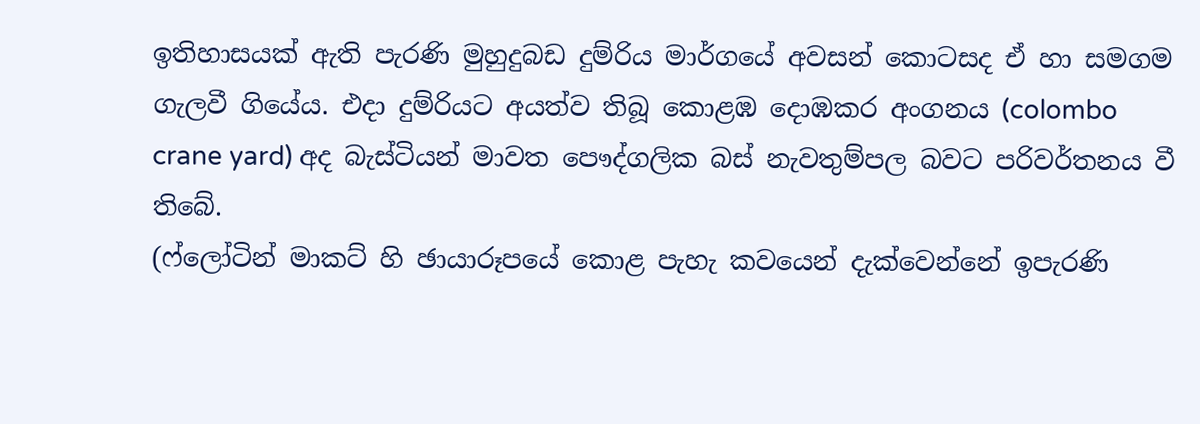ඉතිහාසයක් ඇති පැරණි මුහුදුබඩ දුම්රිය මාර්ගයේ අවසන් කොටසද ඒ හා සමගම ගැලවී ගියේය. එදා දුම්රියට අයත්ව තිබූ කොළඹ දොඹකර අංගනය (colombo crane yard) අද බැස්ටියන් මාවත පෞද්ගලික බස් නැවතුම්පල බවට පරිවර්තනය වී තිබේ.
(ෆ්ලෝටින් මාකට් හි ඡායාරූපයේ කොළ පැහැ කවයෙන් දැක්වෙන්නේ ඉපැරණි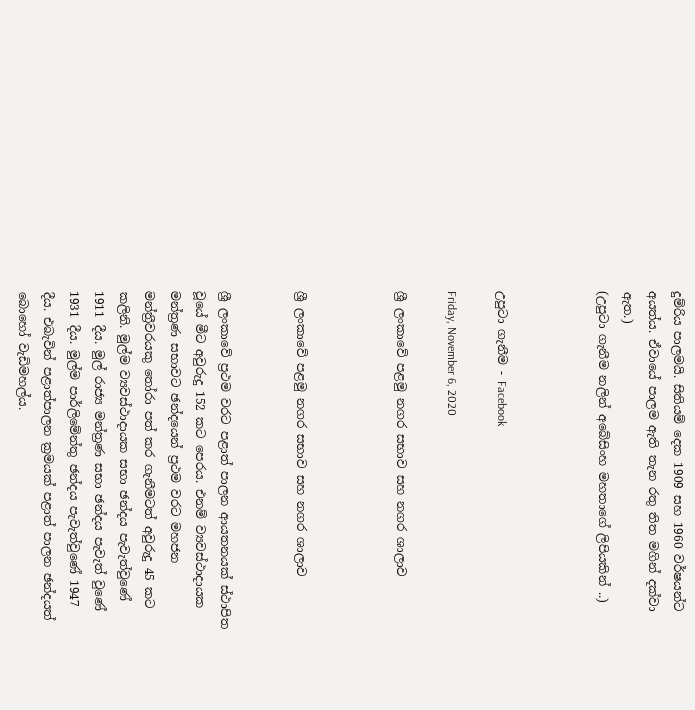දුම්රිය පාලමයි. සිතියම් දෙක 1909 සහ 1960 වර්ෂයන්ට අයත්ය. ඒවායේ පාලම ඇති තැන රතු තිත මගින් දක්වා ඇත.)
(උපුටා ගැනීම නලින් අබේසිංහ මහතාගේ ලිපියකින් ..)



උපුටා ගැනීම - Facebook

Friday, November 6, 2020

ශ්‍රී ලංකාවේ පළමු නගර සභාව සහ නගර ශාලාව



ශ්‍රී ලංකාවේ පළමු නගර සභාව සහ නගර ශාලාව


ශ්‍රී ලංකාවේ ප්‍රථම වරට පළාත් පාලන ආයතනයක් ස්ථාපිත වූයේ මීට අවුරුදු 152 කට පෙරය. එනම් ව්‍යවස්ථාදායක මන්ත්‍රණ සභාවට ඡන්දයෙන් ප්‍රථම වරට මහජන මන්ත්‍රීවරයකු තෝරා පත් කර ගැනීමටත් අවුරුදු 45 කට කලිනි. මුල්ම ව්‍යවස්ථාදායක සභා ඡන්දය පැවැත්වුණේ 1911 දීය. මුල් රාජ්‍ය මන්ත්‍රණ සභා ඡන්දය පැවැත් වුණේ 1931 දීය. මුල්ම පාර්ලිමේන්තු ඡන්දය පැවැත්වුණේ 1947 දීය. එබැවින් පළාත්පාලන ක්‍රමයක් පළාත් පාලන ඡන්දයත් බොහෝ වැඩිමහල්ය.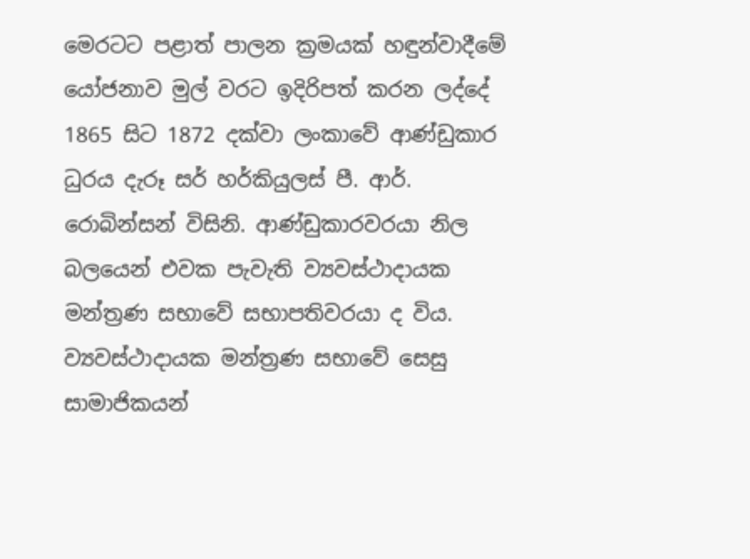මෙරටට පළාත් පාලන ක්‍රමයක් හඳුන්වාදීමේ යෝජනාව මුල් වරට ඉදිරිපත් කරන ලද්දේ 1865 සිට 1872 දක්වා ලංකාවේ ආණ්ඩුකාර ධුරය දැරූ සර් හර්කියුලස් පී. ආර්. රොබින්සන් විසිනි. ආණ්ඩුකාරවරයා නිල බලයෙන් එවක පැවැති ව්‍යවස්ථාදායක මන්ත්‍රණ සභාවේ සභාපතිවරයා ද විය. ව්‍යවස්ථාදායක මන්ත්‍රණ සභාවේ සෙසු සාමාජිකයන්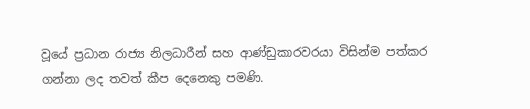වූයේ ප්‍රධාන රාජ්‍ය නිලධාරීන් සහ ආණ්ඩුකාරවරයා විසින්ම පත්කර ගන්නා ලද තවත් කීප දෙනෙකු පමණි.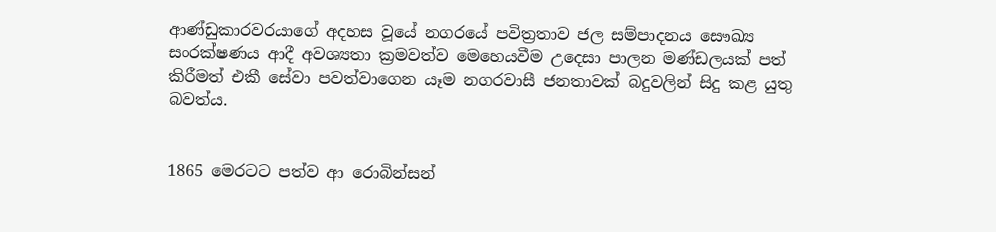ආණ්ඩුකාරවරයාගේ අදහස වූයේ නගරයේ පවිත්‍රතාව ජල සම්පාදනය සෞඛ්‍ය සංරක්ෂණය ආදී අවශ්‍යතා ක්‍රමවත්ව මෙහෙයවීම උදෙසා පාලන මණ්ඩලයක් පත් කිරීමත් එකී සේවා පවත්වාගෙන යෑම නගරවාසී ජනතාවක් බදුවලින් සිදු කළ යුතු බවත්ය.


1865 මෙරටට පත්ව ආ රොබින්සන්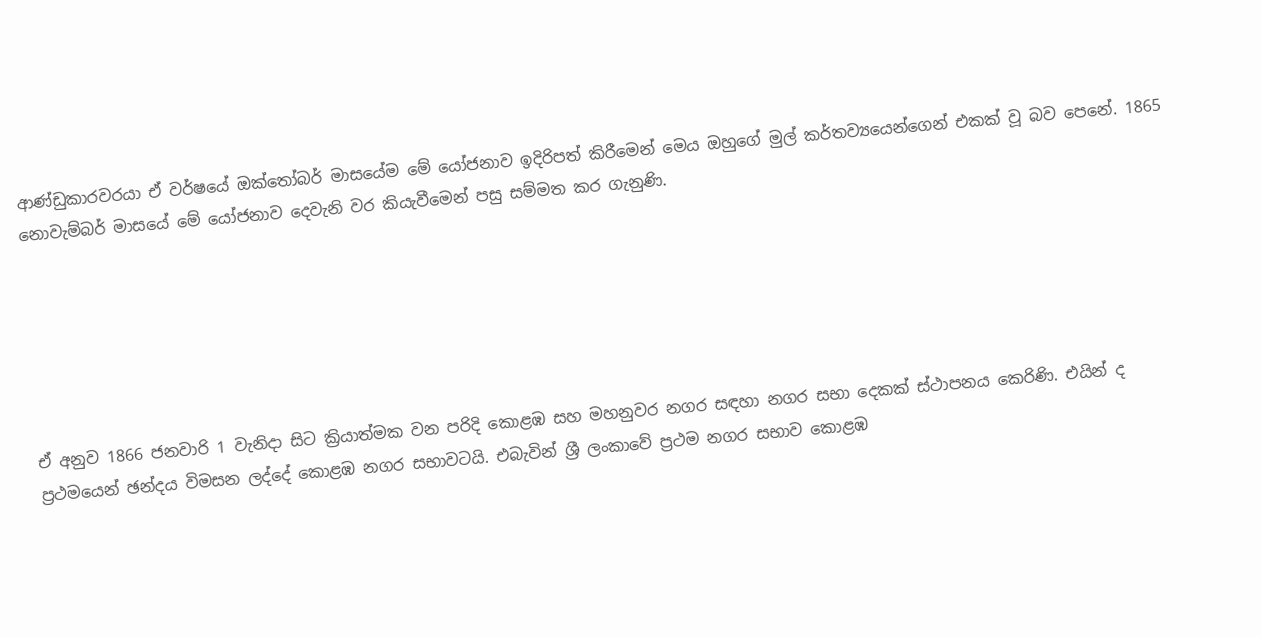ආණ්ඩුකාරවරයා ඒ වර්ෂයේ ඔක්තෝබර් මාසයේම මේ යෝජනාව ඉදිරිපත් කිරීමෙන් මෙය ඔහුගේ මුල් කර්තව්‍යයෙන්ගෙන් එකක් වූ බව පෙනේ. 1865 නොවැම්බර් මාසයේ මේ යෝජනාව දෙවැනි වර කියැවීමෙන් පසු සම්මත කර ගැනුණි.






ඒ අනුව 1866 ජනවාරි 1 වැනිදා සිට ක්‍රියාත්මක වන පරිදි කොළඹ සහ මහනුවර නගර සඳහා නගර සභා දෙකක් ස්ථාපනය කෙරිණි. එයින් ද ප්‍රථමයෙන් ඡන්දය විමසන ලද්දේ කොළඹ නගර සභාවටයි. එබැවින් ශ්‍රී ලංකාවේ ප්‍රථම නගර සභාව කොළඹ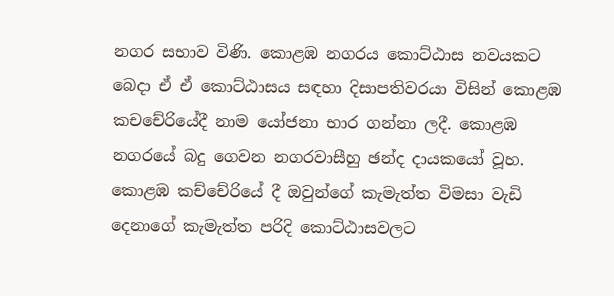නගර සභාව විණි. කොළඹ නගරය කොට්ඨාස නවයකට බෙදා ඒ ඒ කොට්ඨාසය සඳහා දිසාපතිවරයා විසින් කොළඹ කචචේරියේදී නාම යෝජනා භාර ගන්නා ලදී. කොළඹ නගරයේ බදු ගෙවන නගරවාසීහු ඡන්ද දායකයෝ වූහ. කොළඹ කච්චේරියේ දී ඔවුන්ගේ කැමැත්ත විමසා වැඩි දෙනාගේ කැමැත්ත පරිදි කොට්ඨාසවලට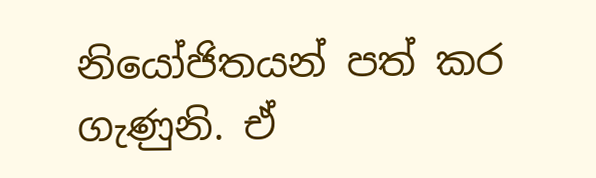නියෝජිතයන් පත් කර ගැණුනි. ඒ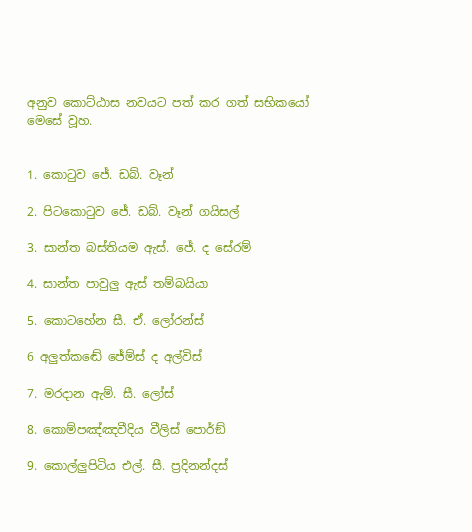අනුව කොට්ඨාස නවයට පත් කර ගත් සභිකයෝ මෙසේ වූහ.


1. කොටුව ජේ. ඩබ්. වෑන්

2. පිටකොටුව ජේ. ඩබ්. වෑන් ගයිසල්

3. සාන්ත බස්තියම ඇස්. ජේ. ද සේරම්

4. සාන්ත පාවුලු ඇස් තම්බයියා

5. කොටහේන සී. ඒ. ලෝරන්ස්

6 අලුත්කඬේ ජේම්ස් ද අල්විස්

7. මරදාන ඇම්. සී. ලෝස්

8. කොම්පඤ්ඤවීදිය වීලිස් පොර්ඞ්

9. කොල්ලුපිටිය එල්. සී. ප්‍රදිනන්දස්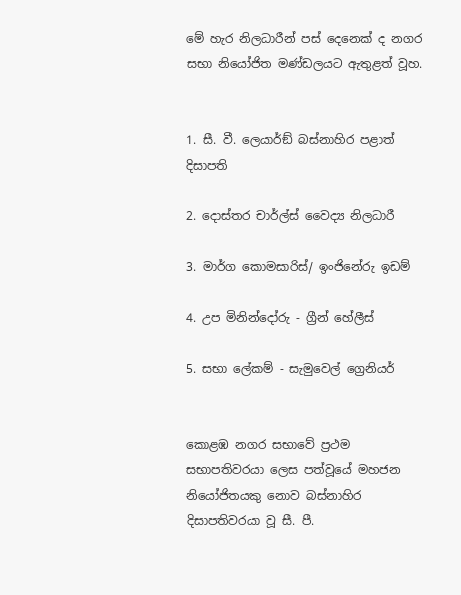මේ හැර නිලධාරීන් පස් දෙනෙක් ද නගර සභා නියෝජිත මණ්ඩලයට ඇතුළත් වූහ.


1. සී. වී. ලෙයාර්ඞ් බස්නාහිර පළාත් දිසාපති

2. දොස්තර චාර්ල්ස් වෛද්‍ය නිලධාරී

3. මාර්ග කොමසාරිස්/ ඉංජිනේරු ඉඩම්

4. උප මිනින්දෝරු - ග්‍රීන් හේලීස්

5. සභා ලේකම් - සැමුවෙල් ග්‍රෙනියර්


කොළඹ නගර සභාවේ ප්‍රථම සභාපතිවරයා ලෙස පත්වූයේ මහජන නියෝජිතයකු නොව බස්නාහිර දිසාපතිවරයා වූ සී. පී.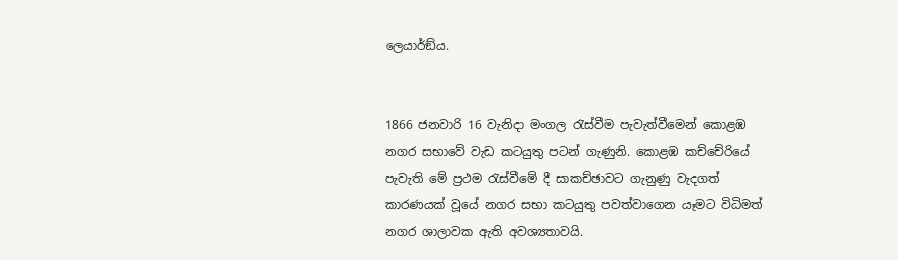ලෙයාර්ඞ්ය.


1866 ජනවාරි 16 වැනිදා මංගල රැස්වීම පැවැත්වීමෙන් කොළඹ නගර සභාවේ වැඩ කටයුතු පටන් ගැණුනි. කොළඹ කච්චේරියේ පැවැති මේ ප්‍රථම රැස්වීමේ දී සාකච්ඡාවට ගැනුණු වැදගත් කාරණයක් වූයේ නගර සභා කටයුතු පවත්වාගෙන යෑමට විධිමත් නගර ශාලාවක ඇති අවශ්‍යතාවයි.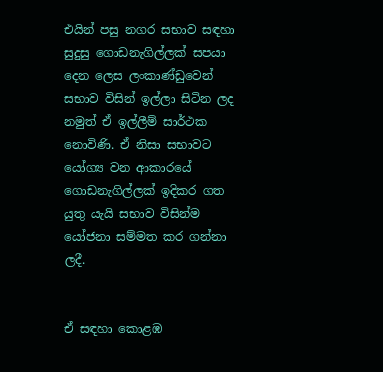එයින් පසු නගර සභාව සඳහා සුදුසු ගොඩනැගිල්ලක් සපයා දෙන ලෙස ලංකාණ්ඩුවෙන් සභාව විසින් ඉල්ලා සිටින ලද නමුත් ඒ ඉල්ලීම් සාර්ථක නොවිණි. ඒ නිසා සභාවට යෝග්‍ය වන ආකාරයේ ගොඩනැගිල්ලක් ඉදිකර ගත යුතු යැයි සභාව විසින්ම යෝජනා සම්මත කර ගන්නා ලදී.


ඒ සඳහා කොළඹ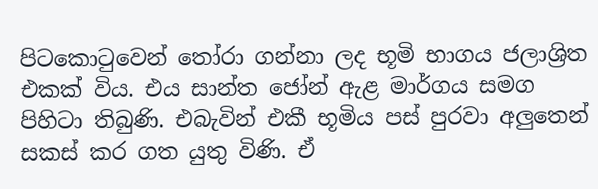පිටකොටුවෙන් තෝරා ගන්නා ලද භූමි භාගය ජලාශ්‍රිත එකක් විය. එය සාන්ත ජෝන් ඇළ මාර්ගය සමග පිහිටා තිබුණි. එබැවින් එකී භූමිය පස් පුරවා අලුතෙන් සකස් කර ගත යුතු විණි. ඒ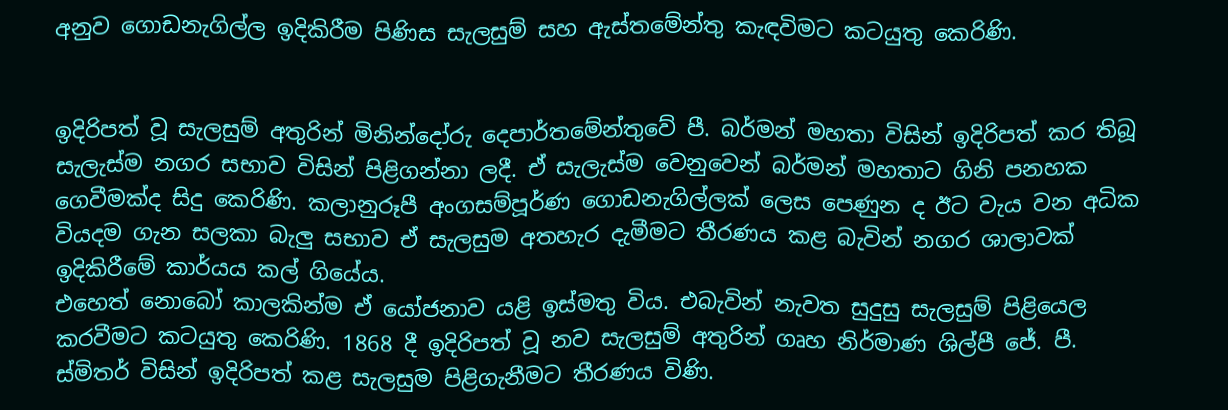අනුව ගොඩනැගිල්ල ඉදිකිරීම පිණිස සැලසුම් සහ ඇස්තමේන්තු කැඳවිමට කටයුතු කෙරිණි.


ඉදිරිපත් වූ සැලසුම් අතුරින් මිනින්දෝරු දෙපාර්තමේන්තුවේ පී. බර්මන් මහතා විසින් ඉදිරිපත් කර තිබූ සැලැස්ම නගර සභාව විසින් පිළිගන්නා ලදී. ඒ සැලැස්ම වෙනුවෙන් බර්මන් මහතාට ගිනි පනහක ගෙවීමක්ද සිදු කෙරිණි. කලානුරූපී අංගසම්පූර්ණ ගොඩනැගිල්ලක් ලෙස පෙණුන ද ඊට වැය වන අධික වියදම ගැන සලකා බැලු සභාව ඒ සැලසුම අතහැර දැමීමට තීරණය කළ බැවින් නගර ශාලාවක් ඉදිකිරීමේ කාර්යය කල් ගියේය.
එහෙත් නොබෝ කාලකින්ම ඒ යෝජනාව යළි ඉස්මතු විය. එබැවින් නැවත සුදුසු සැලසුම් පිළියෙල කරවීමට කටයුතු කෙරිණි. 1868 දී ඉදිරිපත් වූ නව සැලසුම් අතුරින් ගෘහ නිර්මාණ ශිල්පී ජේ. පී. ස්මිතර් විසින් ඉදිරිපත් කළ සැලසුම පිළිගැනීමට තීරණය විණි.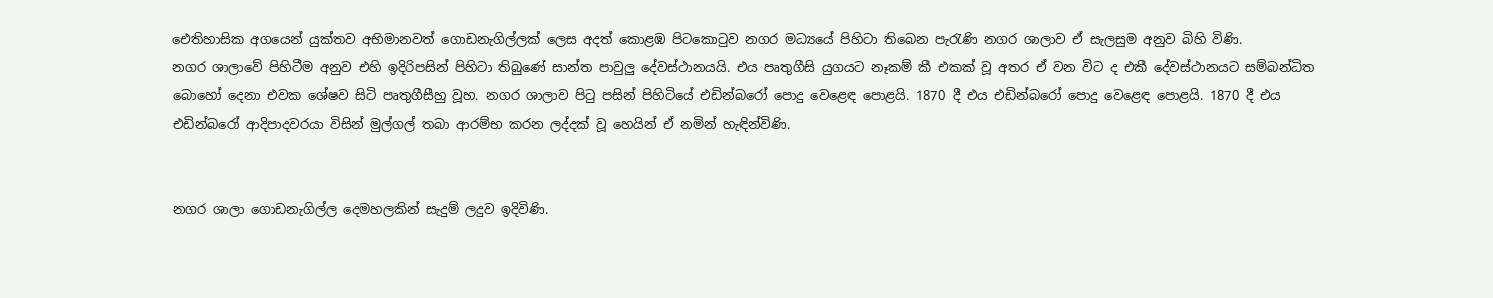ඓතිහාසික අගයෙන් යුක්තව අභිමානවත් ගොඩනැගිල්ලක් ලෙස අදත් කොළඹ පිටකොටුව නගර මධ්‍යයේ පිහිටා තිබෙන පැරැණි නගර ශාලාව ඒ සැලසුම අනුව බිහි විණි.
නගර ශාලාවේ පිහිටීම අනුව එහි ඉදිරිපසින් පිහිටා තිබුණේ සාන්ත පාවුලු දේවස්ථානයයි. එය පෘතුගීසි යුගයට නෑකම් කී එකක් වූ අතර ඒ වන විට ද එකී දේවස්ථානයට සම්බන්ධිත බොහෝ දෙනා එවක ශේෂව සිටි පෘතුගීසීහු වූහ. නගර ශාලාව පිටු පසින් පිහිටියේ එඩින්බරෝ පොදු වෙළෙඳ පොළයි. 1870 දී එය එඩින්බරෝ පොදු වෙළෙඳ පොළයි. 1870 දී එය එඩින්බරෝ ආදිපාදවරයා විසින් මුල්ගල් තබා ආරම්භ කරන ලද්දක් වූ හෙයින් ඒ නමින් හැඳින්විණි.


නගර ශාලා ගොඩනැගිල්ල දෙමහලකින් සැදුම් ලදුව ඉදිවිණි.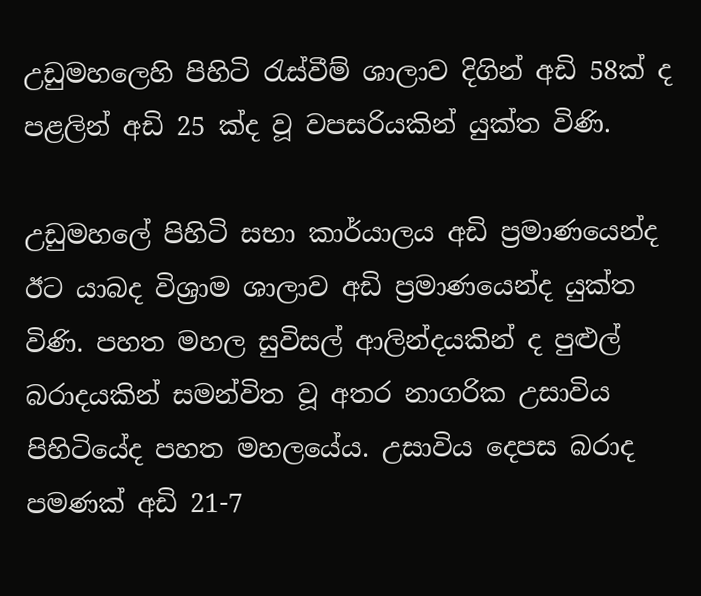උඩුමහලෙහි පිහිටි රැස්වීම් ශාලාව දිගින් අඩි 58ක් ද පළලින් අඩි 25 ක්ද වූ වපසරියකින් යුක්ත විණි.

උඩුමහලේ පිහිටි සභා කාර්යාලය අඩි ප්‍රමාණයෙන්ද ඊට යාබද විශ්‍රාම ශාලාව අඩි ප්‍රමාණයෙන්ද යුක්ත විණි. පහත මහල සුවිසල් ආලින්දයකින් ද පුළුල් බරාදයකින් සමන්විත වූ අතර නාගරික උසාවිය පිහිටියේද පහත මහලයේය. උසාවිය දෙපස බරාද පමණක් අඩි 21-7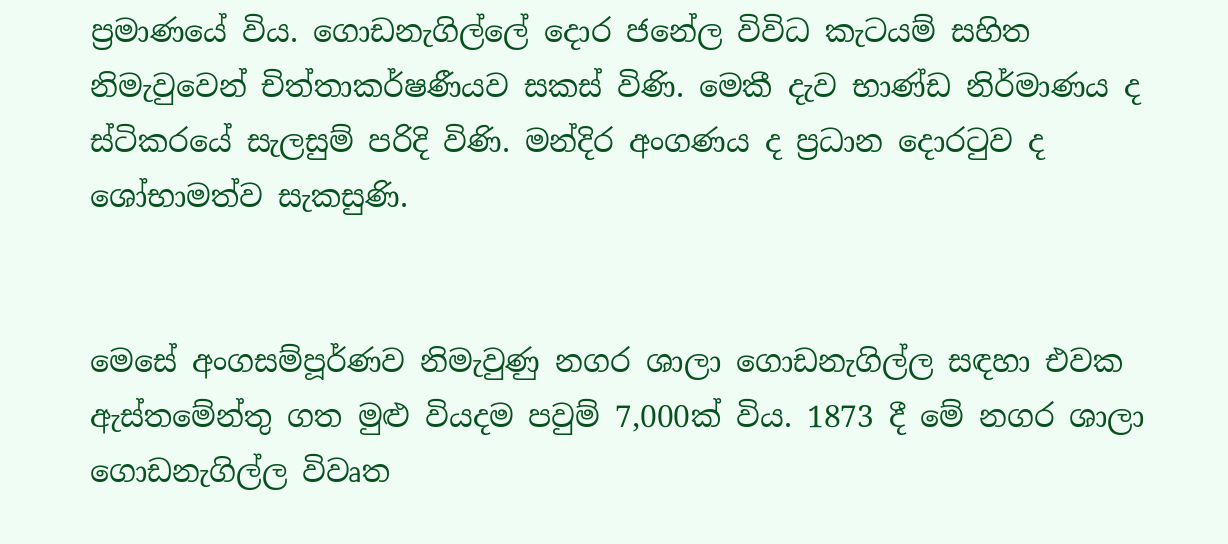ප්‍රමාණයේ විය. ගොඩනැගිල්ලේ දොර ජනේල විවිධ කැටයම් සහිත නිමැවුවෙන් චිත්තාකර්ෂණීයව සකස් විණි. මෙකී දැව භාණ්ඩ නිර්මාණය ද ස්ටිකරයේ සැලසුම් පරිදි විණි. මන්දිර අංගණය ද ප්‍රධාන දොරටුව ද ශෝභාමත්ව සැකසුණි.


මෙසේ අංගසම්පූර්ණව නිමැවුණු නගර ශාලා ගොඩනැගිල්ල සඳහා එවක ඇස්තමේන්තු ගත මුළු වියදම පවුම් 7,000ක් විය. 1873 දී මේ නගර ශාලා ගොඩනැගිල්ල විවෘත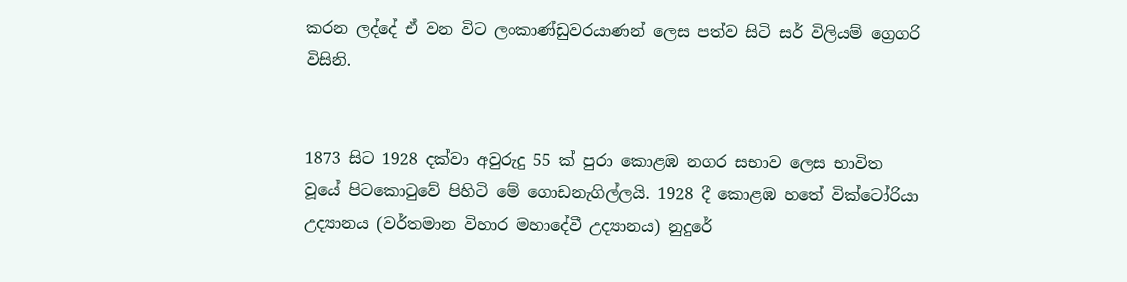කරන ලද්දේ ඒ වන විට ලංකාණ්ඩුවරයාණන් ලෙස පත්ව සිටි සර් විලියම් ග්‍රෙගරි විසිනි.


1873 සිට 1928 දක්වා අවුරුදු 55 ක් පුරා කොළඹ නගර සභාව ලෙස භාවිත වූයේ පිටකොටුවේ පිහිටි මේ ගොඩනැගිල්ලයි. 1928 දී කොළඹ හතේ වික්ටෝරියා උද්‍යානය (වර්තමාන විහාර මහාදේවී උද්‍යානය) නුදුරේ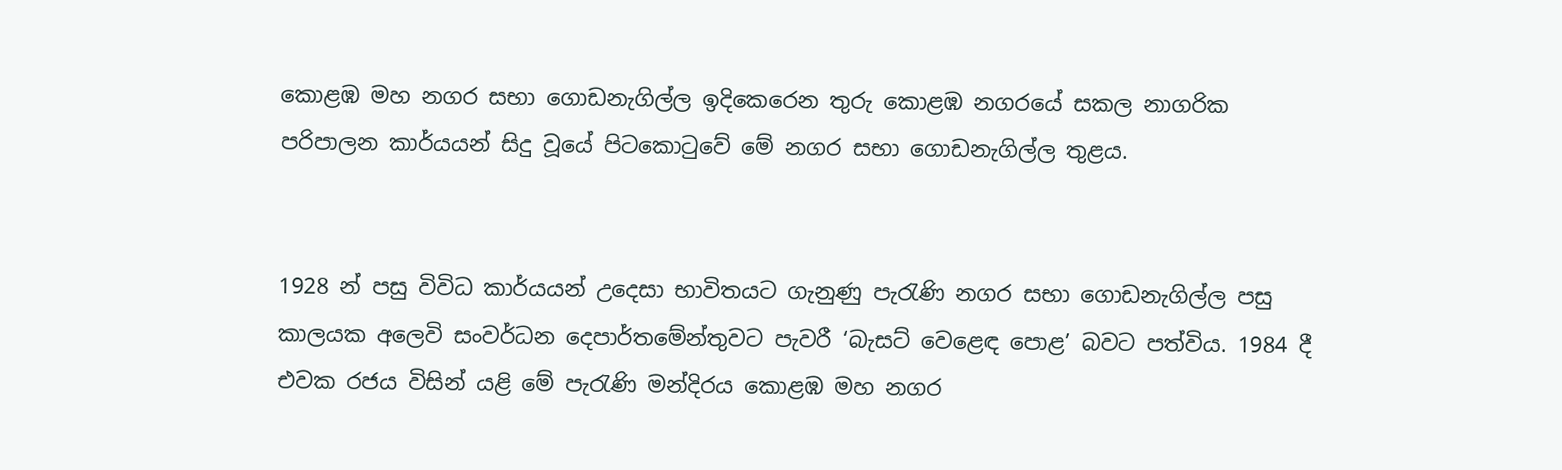කොළඹ මහ නගර සභා ගොඩනැගිල්ල ඉදිකෙරෙන තුරු කොළඹ නගරයේ සකල නාගරික පරිපාලන කාර්යයන් සිදු වූයේ පිටකොටුවේ මේ නගර සභා ගොඩනැගිල්ල තුළය.


1928 න් පසු විවිධ කාර්යයන් උදෙසා භාවිතයට ගැනුණු පැරැණි නගර සභා ගොඩනැගිල්ල පසු කාලයක අලෙවි සංවර්ධන දෙපාර්තමේන්තුවට පැවරී ‘බැසට් වෙළෙඳ පොළ’ බවට පත්විය. 1984 දී එවක රජය විසින් යළි මේ පැරැණි මන්දිරය කොළඹ මහ නගර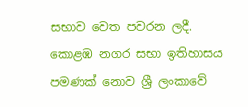සභාව වෙත පවරන ලදී. කොළඹ නගර සභා ඉතිහාසය පමණක් නොව ශ්‍රී ලංකාවේ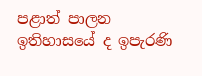පළාත් පාලන ඉතිහාසයේ ද ඉපැරණි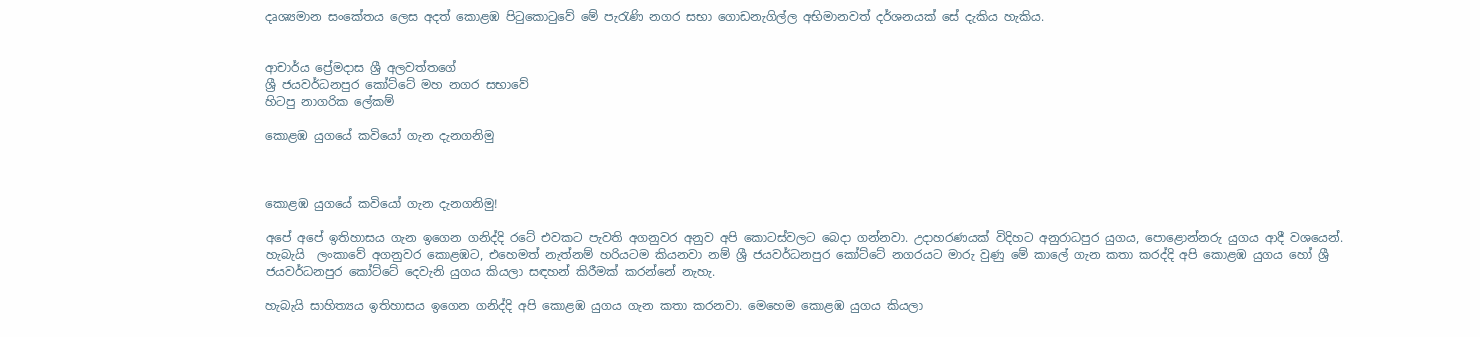දෘශ්‍යමාන සංකේතය ලෙස අදත් කොළඹ පිටුකොටුවේ මේ පැරැණි නගර සභා ගොඩනැගිල්ල අභිමානවත් දර්ශනයක් සේ දැකිය හැකිය.


ආචාර්ය ප්‍රේමදාස ශ්‍රී අලවත්තගේ
ශ්‍රී ජයවර්ධනපුර කෝට්ටේ මහ නගර සභාවේ
හිටපු නාගරික ලේකම්

කොළඹ යුගයේ කවියෝ ගැන දැනගනිමු



කොළඹ යුගයේ කවියෝ ගැන දැනගනිමු!

අපේ අපේ ඉතිහාසය ගැන ඉගෙන ගනිද්දි රටේ එවකට පැවති අගනුවර අනුව අපි කොටස්වලට බෙදා ගන්නවා. උදාහරණයක් විදිහට අනුරාධපුර යුගය, පොළොන්නරු යුගය ආදී වශයෙන්. හැබැයි  ලංකාවේ අගනුවර කොළඹට, එහෙමත් නැත්නම් හරියටම කියනවා නම් ශ්‍රී ජයවර්ධනපුර කෝට්ටේ නගරයට මාරු වුණු මේ කාලේ ගැන කතා කරද්දි අපි කොළඹ යුගය හෝ ශ්‍රී ජයවර්ධනපුර කෝට්ටේ දෙවැනි යුගය කියලා සඳහන් කිරීමක් කරන්නේ නැහැ.

හැබැයි සාහිත්‍යය ඉතිහාසය ඉගෙන ගනිද්දි අපි කොළඹ යුගය ගැන කතා කරනවා. මෙහෙම කොළඹ යුගය කියලා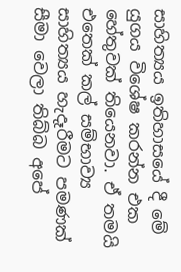සාහිත්‍යය ඉතිහාසයේ දී මේ යුගය විශේෂ කරන්න එක හේතුවක් තියෙනවා. ඒ තමයි එතෙක් කල් සම්භාව්‍ය සාහිත්‍යය හැදෑරීමට පමණක් සීමා වෙලා තිබ්බ අපේ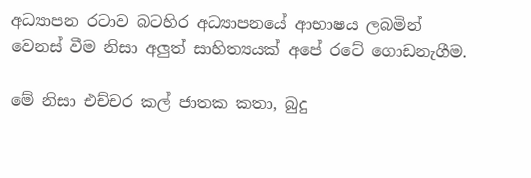අධ්‍යාපන රටාව බටහිර අධ්‍යාපනයේ ආභාෂය ලබමින් වෙනස් වීම නිසා අලුත් සාහිත්‍යයක් අපේ රටේ ගොඩනැගීම.

මේ නිසා එච්චර කල් ජාතක කතා, බුදු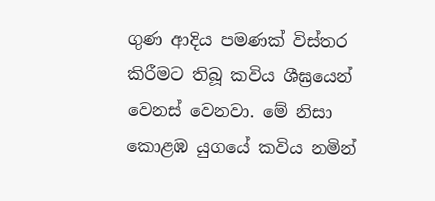ගුණ ආදිය පමණක් විස්තර කිරීමට තිබූ කවිය ශීඝ්‍රයෙන් වෙනස් වෙනවා. මේ නිසා කොළඹ යුගයේ කවිය නමින්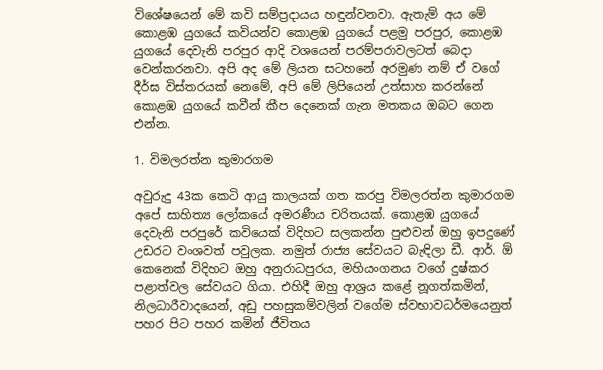විශේෂයෙන් මේ කවි සම්ප්‍රදායය හඳුන්වනවා. ඇතැම් අය මේ කොළඹ යුගයේ කවියන්ව කොළඹ යුගයේ පළමු පරපුර, කොළඹ යුගයේ දෙවැනි පරපුර ආදි වශයෙන් පරම්පරාවලටත් බෙදා වෙන්කරනවා. අපි අද මේ ලියන සටහනේ අරමුණ නම් ඒ වගේ දීර්ඝ විස්තරයක් නෙමේ, අපි මේ ලිපියෙන් උත්සාහ කරන්නේ කොළඹ යුගයේ කවීන් කීප දෙනෙක් ගැන මතකය ඔබට ගෙන එන්න.

1. විමලරත්න කුමාරගම

අවුරුදු 43ක කෙටි ආයු කාලයක් ගත කරපු විමලරත්න කුමාරගම අපේ සාහිත්‍ය ලෝකයේ අමරණීය චරිතයක්. කොළඹ යුගයේ දෙවැනි පරපුරේ කවියෙක් විදිහට සලකන්න පුළුවන් ඔහු ඉපදුණේ උඩරට වංශවත් පවුලක. නමුත් රාජ්‍ය සේවයට බැඳිලා ඩී. ආර්. ඕ කෙනෙක් විදිහට ඔහු අනුරාධපුරය, මහියංගනය වගේ දුෂ්කර පළාත්වල සේවයට ගියා. එහිදී ඔහු ආශ්‍රය කළේ නූගත්කමින්, නිලධාරීවාදයෙන්, අඩු පහසුකම්වලින් වගේම ස්වභාවධර්මයෙනුත් පහර පිට පහර කමින් ජීවිතය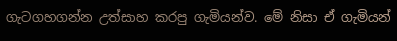ගැටගහගන්න උත්සාහ කරපු ගැමියන්ව. මේ නිසා ඒ ගැමියන්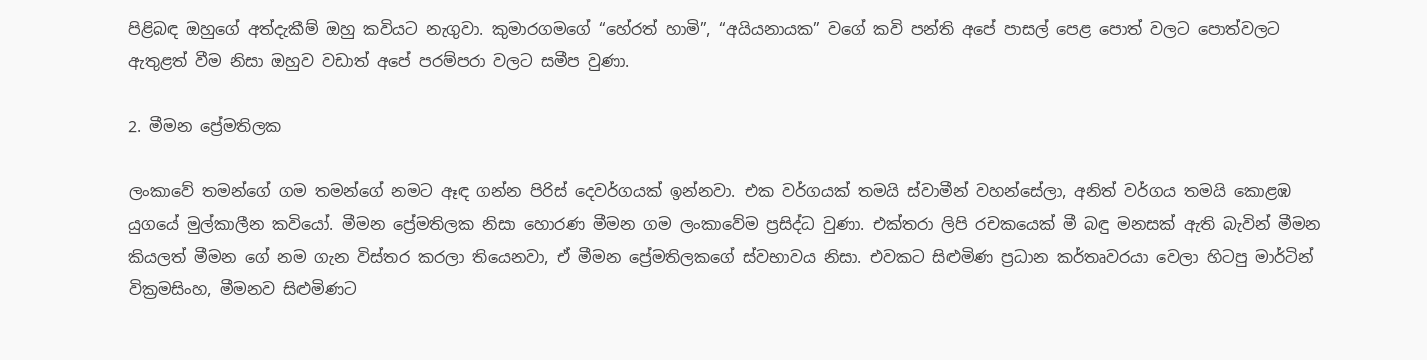පිළිබඳ ඔහුගේ අත්දැකීම් ඔහු කවියට නැගුවා. කුමාරගමගේ “හේරත් හාමි”, “අයියනායක” වගේ කවි පන්ති අපේ පාසල් පෙළ පොත් වලට පොත්වලට ඇතුළත් වීම නිසා ඔහුව වඩාත් අපේ පරම්පරා වලට සමීප වුණා.

2. මීමන ප්‍රේමතිලක

ලංකාවේ තමන්ගේ ගම තමන්ගේ නමට ඈඳ ගන්න පිරිස් දෙවර්ගයක් ඉන්නවා. එක වර්ගයක් තමයි ස්වාමීන් වහන්සේලා, අනිත් වර්ගය තමයි කොළඹ යුගයේ මුල්කාලීන කවියෝ. මීමන ප්‍රේමතිලක නිසා හොරණ මීමන ගම ලංකාවේම ප්‍රසිද්ධ වුණා. එක්තරා ලිපි රචකයෙක් මී බඳු මනසක් ඇති බැවින් මීමන කියලත් මීමන ගේ නම ගැන විස්තර කරලා තියෙනවා, ඒ මීමන ප්‍රේමතිලකගේ ස්වභාවය නිසා. එවකට සිළුමිණ ප්‍රධාන කර්තෘවරයා වෙලා හිටපු මාර්ටින් වික්‍රමසිංහ, මීමනව සිළුමිණට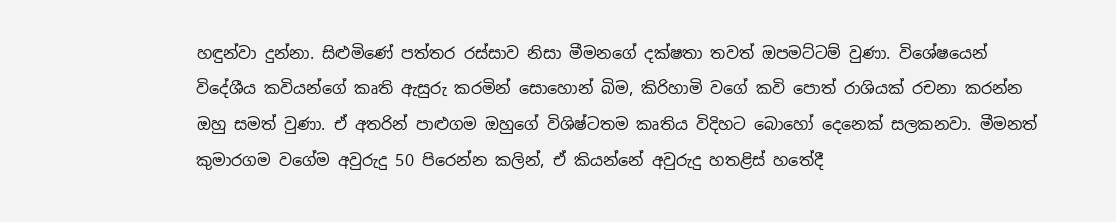හඳුන්වා දුන්නා. සිළුමිණේ පත්තර රස්සාව නිසා මීමනගේ දක්ෂතා තවත් ඔපමට්ටම් වුණා. විශේෂයෙන් විදේශීය කවියන්ගේ කෘති ඇසුරු කරමින් සොහොන් බිම, කිරිහාමි වගේ කවි පොත් රාශියක් රචනා කරන්න ඔහු සමත් වුණා. ඒ අතරින් පාළුගම ඔහුගේ විශිෂ්ටතම කෘතිය විදිහට බොහෝ දෙනෙක් සලකනවා. මීමනත් කුමාරගම වගේම අවුරුදු 50 පිරෙන්න කලින්, ඒ කියන්නේ අවුරුදු හතළිස් හතේදී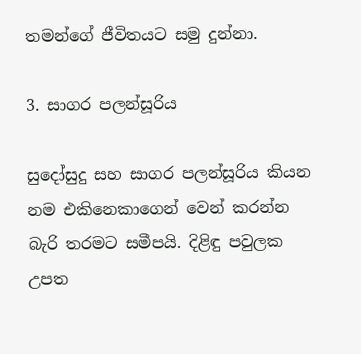තමන්ගේ ජීවිතයට සමු දුන්නා.

3. සාගර පලන්සූරිය

සුදෝසුදු සහ සාගර පලන්සූරිය කියන නම එකිනෙකාගෙන් වෙන් කරන්න බැරි තරමට සමීපයි. දිළිඳු පවුලක උපත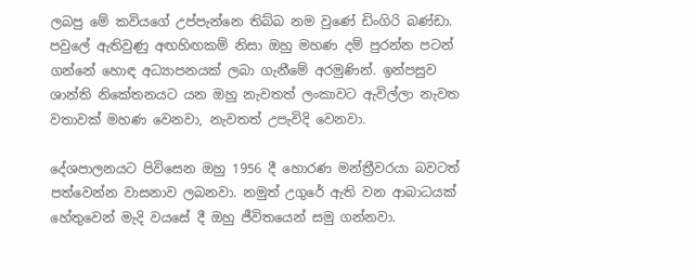ලබපු මේ කවි‍යගේ උප්පැන්නෙ තිබ්බ නම වුණේ ඩිංගිරි බණ්ඩා. පවුලේ ඇතිවුණු අඟහිඟකම් නිසා ඔහු මහණ දම් පුරන්න පටන් ගන්නේ හොඳ අධ්‍යාපනයක් ලබා ගැනීමේ අරමුණින්. ඉන්පසුව ශාන්ති නිකේතනයට යන ඔහු නැවතත් ලංකාවට ඇවිල්ලා නැවත වතාවක් මහණ වෙනවා, නැවතත් උපැවිදි වෙනවා.

දේශපාලනයට පිවිසෙන ඔහු 1956 දී හොරණ මන්ත්‍රීවරයා බවටත් පත්වෙන්න වාසනාව ලබනවා. නමුත් උගුරේ ඇති වන ආබාධයක් හේතුවෙන් මැදි වයසේ දී ඔහු ජීවිතයෙන් සමු ගන්නවා.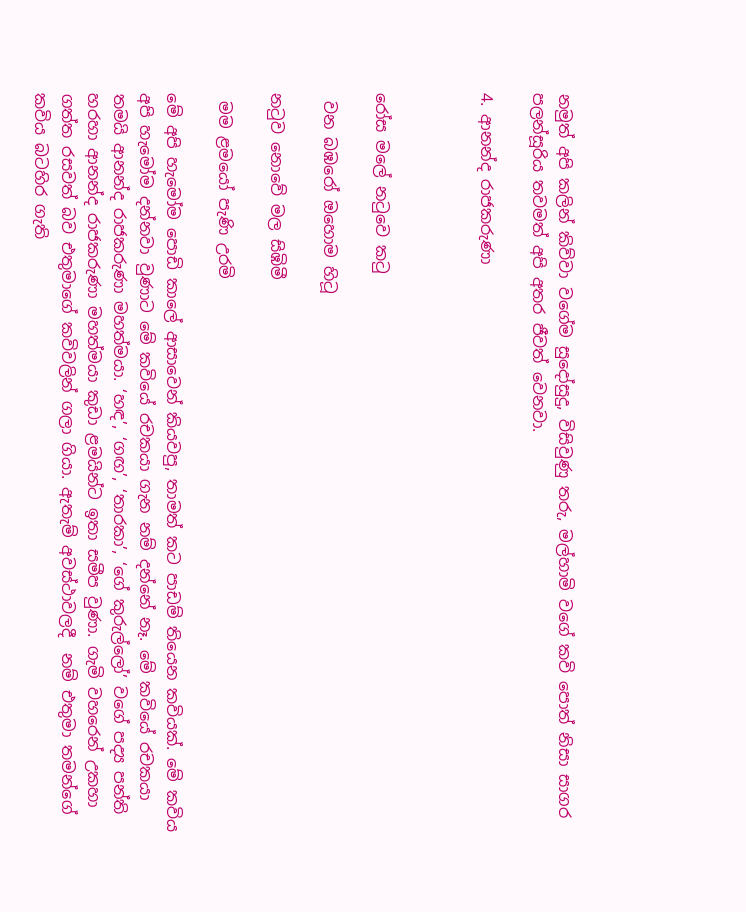නමුත් අපි කලින් කිව්වා වගේම සුදෝසුදු, විසිවුණු තරු, මල්හාමි වගේ කවි පොත් නිසා සාගර පලන්සූරිය තවමත් අපි අතර ජීවත් වෙනවා.

4. ආනන්ද රාජකරුණා



රෝස මලේ නටුවෙ කටු

 වන බඹරෝ ඔහොම හිටූ

නටුව නොවේ මල සිඹිමී

 මම ළමයෝ පැණි උරමි

මේ අපි හැමෝම පොඩි කාලේ ආසාවෙන් කියවපු, තාමත් කට පාඩම් තියෙන කවියක්. මේ කවිය අපි හැමෝම දන්නවා වුණාට මේ කවියේ රචකයා ගැන නම් දන්නේ නෑ. මේ කවියේ රචකයා තමයි ආනන්ද රාජකරුණා මහත්මයා. ‘හඳ’, ‘ගඟ’, ‘තාරකා’, ‘ගේ කුරුල්ලෝ’ වගේ පද්‍ය පන්ති හරහා ආනන්ද රාජකරුණා මහත්මයා කුඩා ළමයින්ට ඉතා සමීප වුණා. ගැමි වහරෙන් උකහා ගත්ත රසවත් බව එතුමාගේ කවිවලින් ගලා ගියා. ඇතැම් අවස්ථාවලදී  නම් එතුමා තමන්ගේ කවිය බටහිර ගැති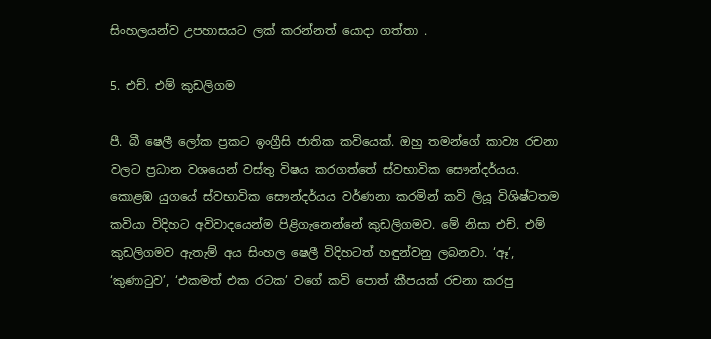සිංහලයන්ව උපහාසයට ලක් කරන්නත් යොදා ගත්තා .

5. එච්. එම් කුඩලිගම

පී. බී ෂෙලී ලෝක ප්‍රකට ඉංග්‍රීසි ජාතික කවියෙක්. ඔහු තමන්ගේ කාව්‍ය රචනා වලට ප්‍රධාන වශයෙන් වස්තු විෂය කරගත්තේ ස්වභාවික සෞන්දර්යය. කොළඹ යුගයේ ස්වභාවික සෞන්දර්යය වර්ණනා කරමින් කවි ලියූ විශිෂ්ටතම කවියා විදිහට අවිවාදයෙන්ම පිළිගැනෙන්නේ කුඩලිගමව. මේ නිසා එච්. එම් කුඩලිගමව ඇතැම් අය සිංහල ෂෙලී විදිහටත් හඳුන්වනු ලබනවා. ‘ඈ’, ‘කුණාටුව’, ‘එකමත් එක රටක’ වගේ කවි පොත් කීපයක් රචනා කරපු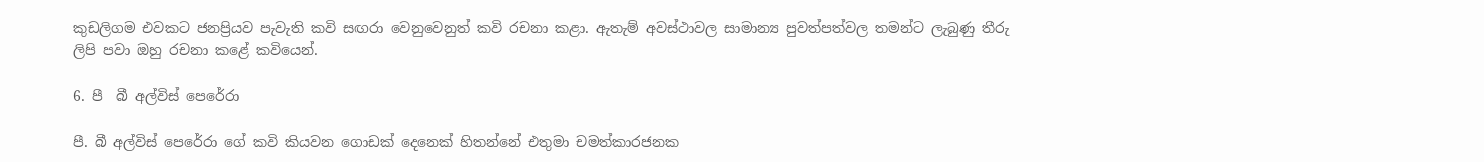කුඩලිගම එවකට ජනප්‍රියව පැවැති කවි සඟරා වෙනුවෙනුත් කවි රචනා කළා. ඇතැම් අවස්ථාවල සාමාන්‍ය පුවත්පත්වල තමන්ට ලැබුණු තීරු ලිපි පවා ඔහු රචනා කළේ කවියෙන්.

6. පී  බී අල්විස් පෙරේරා

පී. බී අල්විස් පෙරේරා ගේ කවි කියවන ගොඩක් දෙනෙක් හිතන්නේ එතුමා චමත්කාරජනක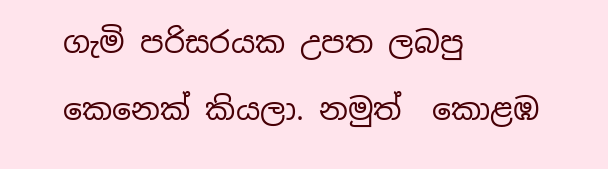ගැමි පරිසරයක උපත ලබපු කෙනෙක් කියලා. නමුත්  කොළඹ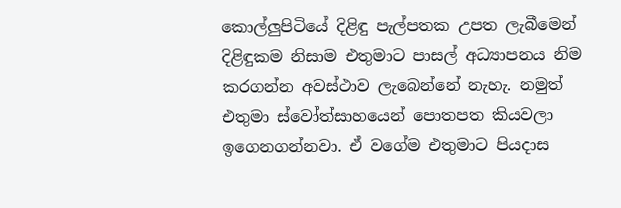කොල්ලුපිටියේ දිළිඳු පැල්පතක උපත ලැබීමෙන් දිළිඳුකම නිසාම එතුමාට පාසල් අධ්‍යාපනය නිම කරගන්න අවස්ථාව ලැබෙන්නේ නැහැ. නමුත් එතුමා ස්වෝත්සාහයෙන් පොතපත කියවලා ඉගෙනගන්නවා. ඒ වගේම එතුමාට පියදාස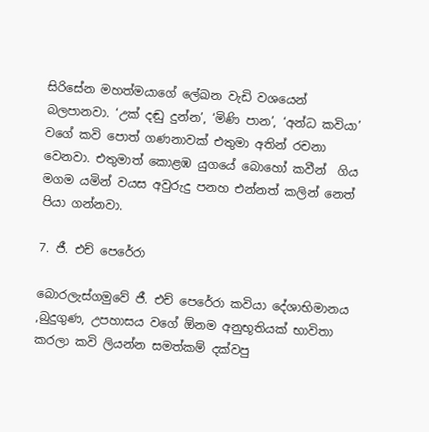සිරිසේන මහත්මයාගේ ලේඛන වැඩි වශයෙන් බලපානවා. ‘උක් දඬු දුන්න’, ‘මිණි පාන’, ‘අන්ධ කවියා’ වගේ කවි පොත් ගණනාවක් එතුමා අතින් රචනා වෙනවා. එතුමාත් කොළඹ යුගයේ බොහෝ කවීන්  ගිය මගම යමින් වයස අවුරුදු පනහ එන්නත් කලින් නෙත් පියා ගන්නවා.

7. ජී. එච් පෙරේරා

බොරලැස්ගමුවේ ජී. එච් පෙරේරා කවියා දේශාභිමානය ,බුදුගුණ, උපහාසය වගේ ඕනම අනුභූතියක් භාවිතා කරලා කවි ලියන්න සමත්කම් දක්වපු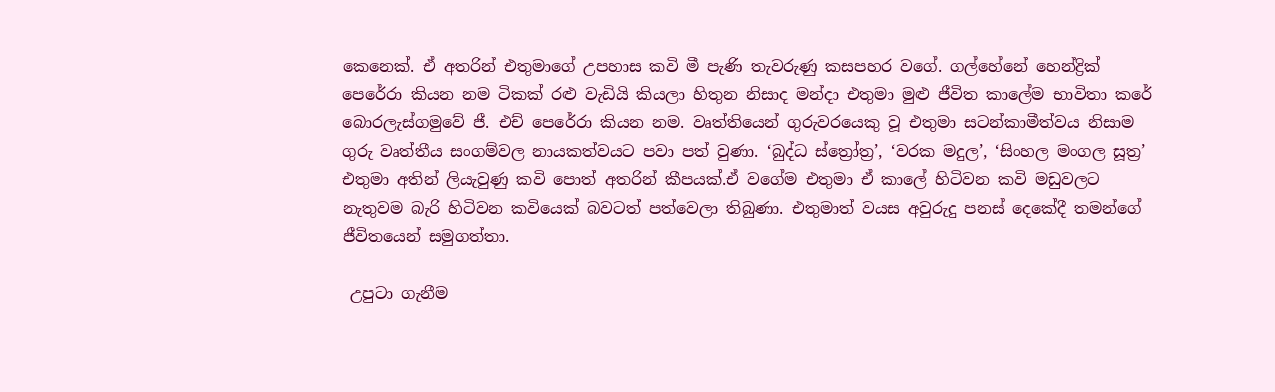කෙනෙක්. ඒ අතරින් එතුමාගේ උපහාස කවි මී පැණි තැවරුණු කසපහර වගේ. ගල්හේනේ හෙන්ද්‍රික් පෙරේරා කියන නම ටිකක් රළු වැඩියි කියලා හිතුන නිසාද මන්දා එතුමා මුළු ජීවිත කාලේම භාවිතා කරේ බොරලැස්ගමුවේ ජී. එච් පෙරේරා කියන නම. වෘත්තියෙන් ගුරුවරයෙකු වූ එතුමා සටන්කාමීත්වය නිසාම ගුරු වෘත්තීය සංගම්වල නායකත්වයට පවා පත් වුණා. ‘බුද්ධ ස්ත්‍රෝත්‍ර’, ‘වරක මදුල’, ‘සිංහල මංගල සූත්‍ර’ එතුමා අතින් ලියැවුණු කවි පොත් අතරින් කීපයක්.ඒ වගේම එතුමා ඒ කාලේ හිටිවන කවි මඩුවලට නැතුවම බැරි හිටිවන කවියෙක් බවටත් පත්වෙලා තිබුණා. එතුමාත් වයස අවුරුදු පනස් දෙකේදී තමන්ගේ ජීවිතයෙන් සමුගත්තා.

 උපුටා ගැනීම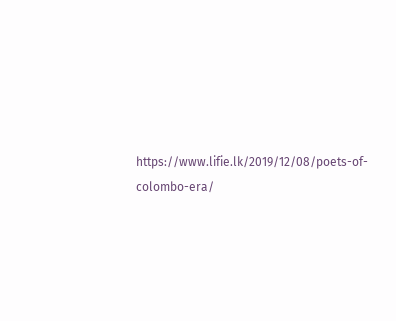https://www.lifie.lk/2019/12/08/poets-of-colombo-era/